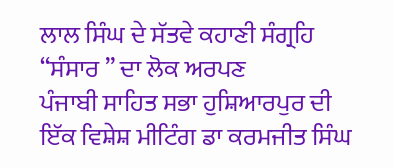ਲਾਲ ਸਿੰਘ ਦੇ ਸੱਤਵੇ ਕਹਾਣੀ ਸੰਗ੍ਰਹਿ “ਸੰਸਾਰ ” ਦਾ ਲੋਕ ਅਰਪਣ
ਪੰਜਾਬੀ ਸਾਹਿਤ ਸਭਾ ਹੁਸ਼ਿਆਰਪੁਰ ਦੀ ਇੱਕ ਵਿਸ਼ੇਸ਼ ਮੀਟਿੰਗ ਡਾ ਕਰਮਜੀਤ ਸਿੰਘ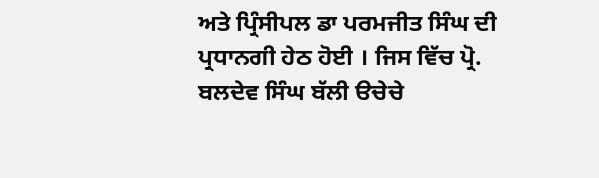ਅਤੇ ਪ੍ਰਿੰਸੀਪਲ ਡਾ ਪਰਮਜੀਤ ਸਿੰਘ ਦੀ ਪ੍ਰਧਾਨਗੀ ਹੇਠ ਹੋਈ । ਜਿਸ ਵਿੱਚ ਪ੍ਰੋ. ਬਲਦੇਵ ਸਿੰਘ ਬੱਲੀ ੳਚੇਚੇ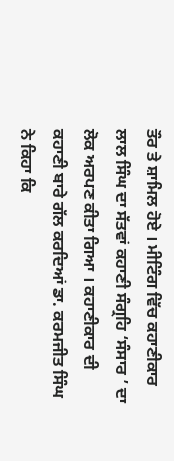ਤੌਰ ਤੇ ਸ਼ਾਮਿਲ ਹੋਏ । ਮੀਟਿੰਗ ਵਿੱਚ ਕਹਾਣੀਕਾਰ ਲਾਲ ਸਿੰਘ ਦਾ ਸੱਤਵਾਂ ਕਹਾਣੀ ਸੰਗ੍ਰਹਿ ‘ਸੰਸਾਰ ’ ਦਾ ਲੋਕ ਅਰਪਣ ਕੀਤਾ ਗਿਆ । ਕਹਾਣੀਕਾਰ ਦੀ ਕਹਾਣੀ ਬਾਰੇ ਗੱਲ ਕਰਦਿਆਂ ਡਾ. ਕਰਮਜੀਤ ਸਿੰਘ ਨੇ ਕਿਹਾ ਕਿ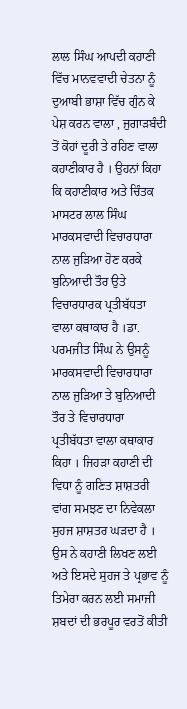ਲਾਲ ਸਿੰਘ ਆਪਦੀ ਕਹਾਣੀ ਵਿੱਚ ਮਾਨਵਵਾਦੀ ਚੇਤਨਾ ਨੂੰ ਦੁਆਬੀ ਭਾਸ਼ਾ ਵਿੱਚ ਗੁੰਨ ਕੇ ਪੇਸ਼ ਕਰਨ ਵਾਲਾ , ਜੁਗਾੜਬੰਦੀ ਤੋਂ ਕੋਹਾਂ ਦੂਰੀ ਤੇ ਰਹਿਣ ਵਾਲਾ ਕਹਾਣੀਕਾਰ ਹੈ । ਉਹਨਾਂ ਕਿਹਾ ਕਿ ਕਹਾਣੀਕਾਰ ਅਤੇ ਚਿੰਤਕ ਮਾਸਟਰ ਲਾਲ ਸਿੰਘ ਮਾਰਕਸਵਾਦੀ ਵਿਚਾਰਧਾਰਾ ਨਾਲ ਜੁੜਿਆ ਹੋਣ ਕਰਕੇ ਬੁਨਿਆਦੀ ਤੌਰ ਉਤੇ ਵਿਚਾਰਧਾਰਕ ਪ੍ਰਤੀਬੱਧਤਾ ਵਾਲਾ ਕਥਾਕਾਰ ਹੈ ।ਡਾ. ਪਰਮਜੀਤ ਸਿੰਘ ਨੇ ਉਸਨੂੰ ਮਾਰਕਸਵਾਦੀ ਵਿਚਾਰਧਾਰਾ ਨਾਲ ਜੁੜਿਆ ਤੇ ਬੁਨਿਆਦੀ ਤੌਰ ਤੇ ਵਿਚਾਰਧਾਰਾ ਪ੍ਰਤੀਬੱਧਤਾ ਵਾਲਾ ਕਥਾਕਾਰ ਕਿਹਾ । ਜਿਹੜਾ ਕਹਾਣੀ ਦੀ ਵਿਧਾ ਨੂੰ ਗਣਿਤ ਸ਼ਾਸ਼ਤਰੀ ਵਾਂਗ ਸਮਝਣ ਦਾ ਨਿਵੇਕਲਾ ਸੁਹਜ ਸ਼ਾਸ਼ਤਰ ਘੜਦਾ ਹੈ । ਉਸ ਨੇ ਕਹਾਣੀ ਲਿਖਣ ਲਈ ਅਤੇ ਇਸਦੇ ਸੁਹਜ ਤੇ ਪ੍ਰਭਾਵ ਨੂੰ ਤਿਮੇਰਾ ਕਰਨ ਲਈ ਸਮਾਜੀ ਸ਼ਬਦਾਂ ਦੀ ਭਰਪੂਰ ਵਰਤੋਂ ਕੀਤੀ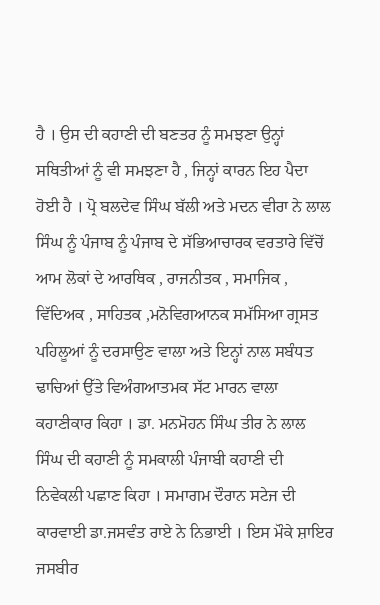ਹੈ । ਉਸ ਦੀ ਕਹਾਣੀ ਦੀ ਬਣਤਰ ਨੂੰ ਸਮਝਣਾ ਉਨ੍ਹਾਂ ਸਥਿਤੀਆਂ ਨੂੰ ਵੀ ਸਮਝਣਾ ਹੈ , ਜਿਨ੍ਹਾਂ ਕਾਰਨ ਇਹ ਪੈਦਾ ਹੋਈ ਹੈ । ਪ੍ਰੋ ਬਲਦੇਵ ਸਿੰਘ ਬੱਲੀ ਅਤੇ ਮਦਨ ਵੀਰਾ ਨੇ ਲਾਲ ਸਿੰਘ ਨੂੰ ਪੰਜਾਬ ਨੂੰ ਪੰਜਾਬ ਦੇ ਸੱਭਿਆਚਾਰਕ ਵਰਤਾਰੇ ਵਿੱਚੋਂ ਆਮ ਲੋਕਾਂ ਦੇ ਆਰਥਿਕ , ਰਾਜਨੀਤਕ , ਸਮਾਜਿਕ , ਵਿੱਦਿਅਕ , ਸਾਹਿਤਕ ,ਮਨੋਵਿਗਆਨਕ ਸਮੱਸਿਆ ਗ੍ਰਸਤ ਪਹਿਲੂਆਂ ਨੂੰ ਦਰਸਾਉਣ ਵਾਲਾ ਅਤੇ ਇਨ੍ਹਾਂ ਨਾਲ ਸਬੰਧਤ ਢਾਚਿਆਂ ਉੱਤੇ ਵਿਅੰਗਆਤਮਕ ਸੱਟ ਮਾਰਨ ਵਾਲਾ ਕਹਾਣੀਕਾਰ ਕਿਹਾ । ਡਾ. ਮਨਮੋਹਨ ਸਿੰਘ ਤੀਰ ਨੇ ਲਾਲ ਸਿੰਘ ਦੀ ਕਹਾਣੀ ਨੂੰ ਸਮਕਾਲੀ ਪੰਜਾਬੀ ਕਹਾਣੀ ਦੀ ਨਿਵੇਕਲੀ ਪਛਾਣ ਕਿਹਾ । ਸਮਾਗਮ ਦੌਰਾਨ ਸਟੇਜ ਦੀ ਕਾਰਵਾਈ ਡਾ.ਜਸਵੰਤ ਰਾਏ ਨੇ ਨਿਭਾਈ । ਇਸ ਮੌਕੇ ਸ਼ਾਇਰ ਜਸਬੀਰ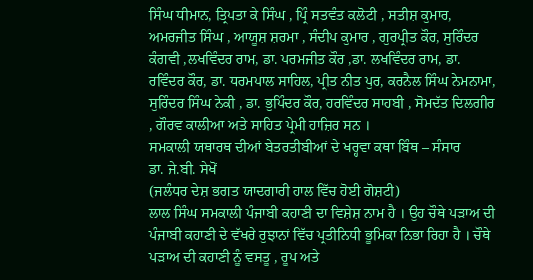ਸਿੰਘ ਧੀਮਾਨ, ਤ੍ਰਿਪਤਾ ਕੇ ਸਿੰਘ , ਪ੍ਰਿੰ ਸਤਵੰਤ ਕਲੋਟੀ , ਸਤੀਸ਼ ਕੁਮਾਰ, ਅਮਰਜੀਤ ਸਿੰਘ , ਆਯੂਸ਼ ਸ਼ਰਮਾ , ਸੰਦੀਪ ਕੁਮਾਰ , ਗੁਰਪ੍ਰੀਤ ਕੌਰ, ਸੁਰਿੰਦਰ ਕੰਗਵੀ ,ਲਖਵਿੰਦਰ ਰਾਮ, ਡਾ. ਪਰਮਜੀਤ ਕੌਰ ,ਡਾ. ਲਖਵਿੰਦਰ ਰਾਮ, ਡਾ. ਰਵਿੰਦਰ ਕੌਰ, ਡਾ. ਧਰਮਪਾਲ ਸਾਹਿਲ, ਪ੍ਰੀਤ ਨੀਤ ਪੁਰ, ਕਰਨੈਲ ਸਿੰਘ ਨੇਮਨਾਮਾ, ਸੁਰਿੰਦਰ ਸਿੰਘ ਨੇਕੀ , ਡਾ. ਭੁਪਿੰਦਰ ਕੌਰ, ਹਰਵਿੰਦਰ ਸਾਹਬੀ , ਸੋਮਦੱਤ ਦਿਲਗੀਰ , ਗੌਰਵ ਕਾਲੀਆ ਅਤੇ ਸਾਹਿਤ ਪ੍ਰੇਮੀ ਹਾਜ਼ਿਰ ਸਨ ।
ਸਮਕਾਲੀ ਯਥਾਰਥ ਦੀਆਂ ਬੇਤਰਤੀਬੀਆਂ ਦੇ ਖਰ੍ਹਵਾ ਕਥਾ ਬਿੰਥ – ਸੰਸਾਰ
ਡਾ. ਜੇ.ਬੀ. ਸੇਖੋਂ
(ਜਲੰਧਰ ਦੇਸ਼ ਭਗਤ ਯਾਦਗਾਰੀ ਹਾਲ ਵਿੱਚ ਹੋਈ ਗੋਸ਼ਟੀ)
ਲਾਲ ਸਿੰਘ ਸਮਕਾਲੀ ਪੰਜਾਬੀ ਕਹਾਣੀ ਦਾ ਵਿਸ਼ੇਸ਼ ਨਾਮ ਹੈ । ਉਹ ਚੌਥੇ ਪੜਾਅ ਦੀ ਪੰਜਾਬੀ ਕਹਾਣੀ ਦੇ ਵੱਖਰੇ ਰੁਝਾਨਾਂ ਵਿੱਚ ਪ੍ਰਤੀਨਿਧੀ ਭੂਮਿਕਾ ਨਿਭਾ ਰਿਹਾ ਹੈ । ਚੌਥੇ ਪੜਾਅ ਦੀ ਕਹਾਣੀ ਨੂੰ ਵਸਤੂ , ਰੂਪ ਅਤੇ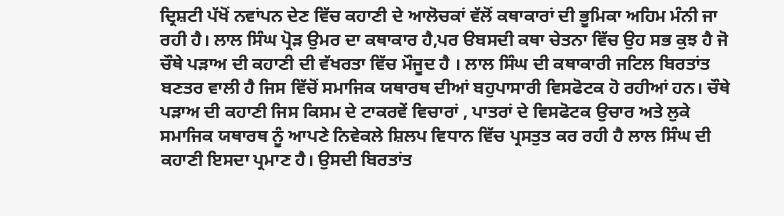ਦ੍ਰਿਸ਼ਟੀ ਪੱਖੋਂ ਨਵਾਂਪਨ ਦੇਣ ਵਿੱਚ ਕਹਾਣੀ ਦੇ ਆਲੋਚਕਾਂ ਵੱਲੋਂ ਕਥਾਕਾਰਾਂ ਦੀ ਭੂਮਿਕਾ ਅਹਿਮ ਮੰਨੀ ਜਾ ਰਹੀ ਹੈ। ਲਾਲ ਸਿੰਘ ਪ੍ਰੋੜ ਉਮਰ ਦਾ ਕਥਾਕਾਰ ਹੈ,ਪਰ ੳਬਸਦੀ ਕਥਾ ਚੇਤਨਾ ਵਿੱਚ ਉਹ ਸਭ ਕੁਝ ਹੈ ਜੋ ਚੌਥੇ ਪੜਾਅ ਦੀ ਕਹਾਣੀ ਦੀ ਵੱਖਰਤਾ ਵਿੱਚ ਮੌਜੂਦ ਹੈ । ਲਾਲ ਸਿੰਘ ਦੀ ਕਥਾਕਾਰੀ ਜਟਿਲ ਬਿਰਤਾਂਤ ਬਣਤਰ ਵਾਲੀ ਹੈ ਜਿਸ ਵਿੱਚੋਂ ਸਮਾਜਿਕ ਯਥਾਰਥ ਦੀਆਂ ਬਹੁਪਾਸਾਰੀ ਵਿਸਫੋਟਕ ਹੋ ਰਹੀਆਂ ਹਨ। ਚੌਥੇ ਪੜਾਅ ਦੀ ਕਹਾਣੀ ਜਿਸ ਕਿਸਮ ਦੇ ਟਾਕਰਵੇਂ ਵਿਚਾਰਾਂ , ਪਾਤਰਾਂ ਦੇ ਵਿਸਫੋਟਕ ਉਚਾਰ ਅਤੇ ਲੁਕੇ ਸਮਾਜਿਕ ਯਥਾਰਥ ਨੂੰ ਆਪਣੇ ਨਿਵੇਕਲੇ ਸ਼ਿਲਪ ਵਿਧਾਨ ਵਿੱਚ ਪ੍ਰਸਤੁਤ ਕਰ ਰਹੀ ਹੈ ਲਾਲ ਸਿੰਘ ਦੀ ਕਹਾਣੀ ਇਸਦਾ ਪ੍ਰਮਾਣ ਹੈ। ਉਸਦੀ ਬਿਰਤਾਂਤ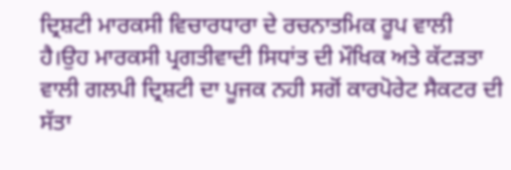ਦ੍ਰਿਸ਼ਟੀ ਮਾਰਕਸੀ ਵਿਚਾਰਧਾਰਾ ਦੇ ਰਚਨਾਤਮਿਕ ਰੂਪ ਵਾਲੀ ਹੈ।ਉਹ ਮਾਰਕਸੀ ਪ੍ਰਗਤੀਵਾਦੀ ਸਿਧਾਂਤ ਦੀ ਮੌਖਿਕ ਅਤੇ ਕੱਟੜਤਾ ਵਾਲੀ ਗਲਪੀ ਦ੍ਰਿਸ਼ਟੀ ਦਾ ਪੂਜਕ ਨਹੀ ਸਗੋਂ ਕਾਰਪੋਰੇਟ ਸੈਕਟਰ ਦੀ ਸੱਤਾ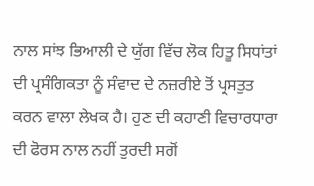ਨਾਲ ਸਾਂਝ ਭਿਆਲੀ ਦੇ ਯੁੱਗ ਵਿੱਚ ਲੋਕ ਹਿਤੂ ਸਿਧਾਂਤਾਂ ਦੀ ਪ੍ਰਸੰਗਿਕਤਾ ਨੂੰ ਸੰਵਾਦ ਦੇ ਨਜ਼ਰੀਏ ਤੋਂ ਪ੍ਰਸਤੁਤ ਕਰਨ ਵਾਲਾ ਲੇਖਕ ਹੈ। ਹੁਣ ਦੀ ਕਹਾਣੀ ਵਿਚਾਰਧਾਰਾ ਦੀ ਫੋਰਸ ਨਾਲ ਨਹੀਂ ਤੁਰਦੀ ਸਗੋਂ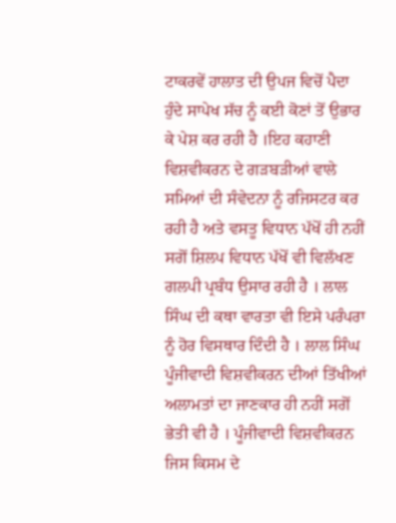ਟਾਕਰਵੇਂ ਹਾਲਾਤ ਦੀ ਉਪਜ ਵਿਚੋਂ ਪੈਦਾ ਹੁੰਦੇ ਸਾਪੇਖ ਸੱਚ ਨੂੰ ਕਈ ਕੋਣਾਂ ਤੋਂ ਉਭਾਰ ਕੇ ਪੇਸ਼ ਕਰ ਰਹੀ ਹੈ ।ਇਹ ਕਹਾਣੀ ਵਿਸ਼ਵੀਕਰਨ ਦੇ ਗੜਬੜੀਆਂ ਵਾਲੇ ਸਮਿਆਂ ਦੀ ਸੰਵੇਦਨਾ ਨੂੰ ਰਜਿਸਟਰ ਕਰ ਰਹੀ ਹੈ ਅਤੇ ਵਸਤੂ ਵਿਧਾਨ ਪੱਖੋਂ ਹੀ ਨਹੀਂ ਸਗੋਂ ਸ਼ਿਲਪ ਵਿਧਾਨ ਪੱਖੋਂ ਵੀ ਵਿਲੱਖਣ ਗਲਪੀ ਪ੍ਰਬੰਧ ਉਸਾਰ ਰਹੀ ਹੈ । ਲਾਲ ਸਿੰਘ ਦੀ ਕਥਾ ਵਾਰਤਾ ਵੀ ਇਸੇ ਪਰੰਪਰਾ ਨੂੰ ਹੋਰ ਵਿਸਥਾਰ ਦਿੰਦੀ ਹੈ । ਲਾਲ ਸਿੰਘ ਪੂੰਜੀਵਾਦੀ ਵਿਸ਼ਵੀਕਰਨ ਦੀਆਂ ਤਿੱਖੀਆਂ ਅਲਾਮਤਾਂ ਦਾ ਜਾਣਕਾਰ ਹੀ ਨਹੀਂ ਸਗੋਂ ਭੇਤੀ ਵੀ ਹੈ । ਪੂੰਜੀਵਾਦੀ ਵਿਸ਼ਵੀਕਰਨ ਜਿਸ ਕਿਸਮ ਦੇ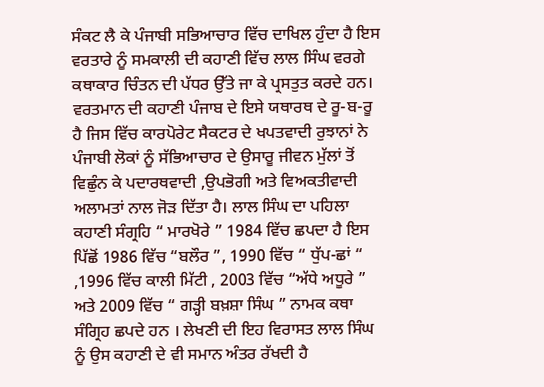ਸੰਕਟ ਲੈ ਕੇ ਪੰਜਾਬੀ ਸਭਿਆਚਾਰ ਵਿੱਚ ਦਾਖਿਲ ਹੁੰਦਾ ਹੈ ਇਸ ਵਰਤਾਰੇ ਨੂੰ ਸਮਕਾਲੀ ਦੀ ਕਹਾਣੀ ਵਿੱਚ ਲਾਲ ਸਿੰਘ ਵਰਗੇ ਕਥਾਕਾਰ ਚਿੰਤਨ ਦੀ ਪੱਧਰ ਉੱਤੇ ਜਾ ਕੇ ਪ੍ਰਸਤੁਤ ਕਰਦੇ ਹਨ। ਵਰਤਮਾਨ ਦੀ ਕਹਾਣੀ ਪੰਜਾਬ ਦੇ ਇਸੇ ਯਥਾਰਥ ਦੇ ਰੂ-ਬ-ਰੂ ਹੈ ਜਿਸ ਵਿੱਚ ਕਾਰਪੋਰੇਟ ਸੈਕਟਰ ਦੇ ਖਪਤਵਾਦੀ ਰੁਝਾਨਾਂ ਨੇ ਪੰਜਾਬੀ ਲੋਕਾਂ ਨੂੰ ਸੱਭਿਆਚਾਰ ਦੇ ਉਸਾਰੂ ਜੀਵਨ ਮੁੱਲਾਂ ਤੋਂ ਵਿਛੁੰਨ ਕੇ ਪਦਾਰਥਵਾਦੀ ,ਉਪਭੋਗੀ ਅਤੇ ਵਿਅਕਤੀਵਾਦੀ ਅਲਾਮਤਾਂ ਨਾਲ ਜੋੜ ਦਿੱਤਾ ਹੈ। ਲਾਲ ਸਿੰਘ ਦਾ ਪਹਿਲਾ ਕਹਾਣੀ ਸੰਗ੍ਰਹਿ “ ਮਾਰਖੋਰੇ ” 1984 ਵਿੱਚ ਛਪਦਾ ਹੈ ਇਸ ਪਿੱਛੋਂ 1986 ਵਿੱਚ “ਬਲੌਰ ”, 1990 ਵਿੱਚ “ ਧੁੱਪ-ਛਾਂ “ ,1996 ਵਿੱਚ ਕਾਲੀ ਮਿੱਟੀ , 2003 ਵਿੱਚ “ਅੱਧੇ ਅਧੂਰੇ ” ਅਤੇ 2009 ਵਿੱਚ “ ਗੜ੍ਹੀ ਬਖ਼ਸ਼ਾ ਸਿੰਘ ” ਨਾਮਕ ਕਥਾ ਸੰਗ੍ਰਿਹ ਛਪਦੇ ਹਨ । ਲੇਖਣੀ ਦੀ ਇਹ ਵਿਰਾਸਤ ਲਾਲ ਸਿੰਘ ਨੂੰ ਉਸ ਕਹਾਣੀ ਦੇ ਵੀ ਸਮਾਨ ਅੰਤਰ ਰੱਖਦੀ ਹੈ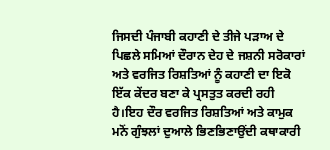ਜਿਸਦੀ ਪੰਜਾਬੀ ਕਹਾਣੀ ਦੇ ਤੀਜੇ ਪੜਾਅ ਦੇ ਪਿਛਲੇ ਸਮਿਆਂ ਦੌਰਾਨ ਦੇਹ ਦੇ ਜਸ਼ਨੀ ਸਰੋਕਾਰਾਂ ਅਤੇ ਵਰਜਿਤ ਰਿਸ਼ਤਿਆਂ ਨੂੰ ਕਹਾਣੀ ਦਾ ਇਕੋ ਇੱਕ ਕੇਂਦਰ ਬਣਾ ਕੇ ਪ੍ਰਸਤੁਤ ਕਰਦੀ ਰਹੀ ਹੈ।ਇਹ ਦੌਰ ਵਰਜਿਤ ਰਿਸ਼ਤਿਆਂ ਅਤੇ ਕਾਮੁਕ ਮਨੋਂ ਗੁੰਝਲਾਂ ਦੁਆਲੇ ਭਿਣਭਿਣਾਉਂਦੀ ਕਥਾਕਾਰੀ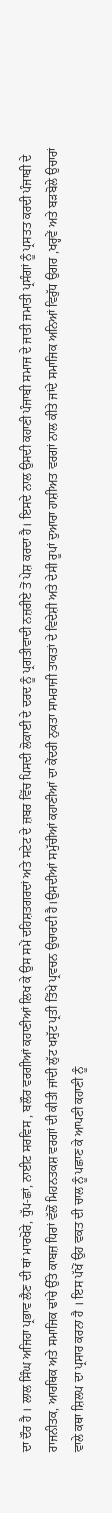ਦਾ ਦੌਰ ਹੈ । ਲਾਲ ਸਿੰਘ ਅਜਿਹਾ ਪ੍ਰਭਾਵ ਲੈਣ ਦੀ ਥਾਂ ਮਾਰਖੋਰੇ, ਧੁੱਪ-ਛਾਂ, ਨਾਈਟ ਸਰਵਿਸ , ਬਲੌਰ ਵਰਗੀਆਂ ਕਹਾਣੀਆਂ ਲਿਖ ਕੇ ਉਸ ਸਮੇਂ ਦਹਿਸ਼ਤਗਰਦਾਂ ਅਤੇ ਸਟੇਟ ਦੇ ਜ਼ਬਰ ਵਿੱਚ ਪਿਸਦੀ ਲੋਕਾਈ ਦੇ ਦਰਦ ਨੂੰ ਪ੍ਰਗਤੀਵਾਦੀ ਨਜ਼ਰੀਏ ਤੋਂ ਪੇਸ਼ ਕਰਦਾ ਹੈ। ਇਸਦੇ ਨਾਲ ਉਸਦੀ ਕਹਾਣੀ ਪੰਜਾਬੀ ਸਮਾਜ ਦੇ ਜਾਤੀ ਜਮਾਤੀ ਪ੍ਰਸੰਗਾਂ ਨੂੰ ਪ੍ਰਸਤਤ ਕਰਦੀ ਪੰਜਾਬੀ ਦੇ ਰਾਜਨੀਤਕ, ਆਰਥਿਕ ਅਤੇ ਸਮਾਜਿਕ ਢਾਂਚੇ ਉੱਤੇ ਕਾਬਜ਼ ਧਿਰਾਂ ਵੱਲੋਂ ਮਿਹਨਤਕਸ਼ ਵਰਗਾਂ ਦੀ ਕੀਤੀ ਜਾਂਦੀ ਲੁੱਟ ਖਸੁੱਟ ਪ੍ਰਤੀ ਤਿੱਖੇ ਪ੍ਰਵਚਨ ਉਚਾਰਦੀ ਹੈ।ਉਸਦੀਆਂ ਸਮੁੱਚੀਆਂ ਕਹਾਣੀਆਂ ਦਾ ਕੇਂਦਰੀ ਨੁਕਤਾ ਸਾਮਰਾਜੀ ਤਾਕਤਾਂ ਦੇ ਵਿਦੇਸ਼ੀ ਅਤੇ ਦੇਸੀ ਰੂਪਾਂ ਦੁਆਰਾ ਹਾਸ਼ੀਅਤ ਵਰਗਾਂ ਨਾਲ ਕੀਤੇ ਜਾਂਦੇ ਸਮਾਜਿਕ ਅਨਿਆਂ ਵਿਰੁੱਧ ਉਗਰ ,ਖਰ੍ਹਵੇਂ ਅਤੇ ਬੜਬੋਲੇ ਉਚਾਰਾਂ ਵਾਲੇ ਕਥਾ ਸ਼ਿਲਪ ਦਾ ਪ੍ਰਸਾਰ ਕਰਨਾ ਹੈ । ਇਸ ਪੱਖੋਂ ਉਹ ਵਕਤ ਦੀ ਚਾਲ ਨੂੰ ਪਛਾਣ ਕੇ ਆਪਣੀ ਕਹਾਣੀ ਨੂੰ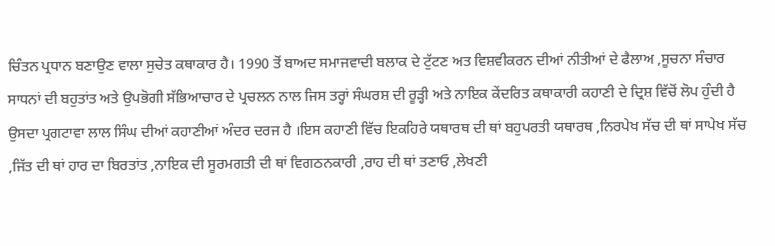ਚਿੰਤਨ ਪ੍ਰਧਾਨ ਬਣਾਉਣ ਵਾਲਾ ਸੁਚੇਤ ਕਥਾਕਾਰ ਹੈ। 1990 ਤੋਂ ਬਾਅਦ ਸਮਾਜਵਾਦੀ ਬਲਾਕ ਦੇ ਟੁੱਟਣ ਅਤ ਵਿਸ਼ਵੀਕਰਨ ਦੀਆਂ ਨੀਤੀਆਂ ਦੇ ਫੈਲਾਅ ,ਸੂਚਨਾ ਸੰਚਾਰ ਸਾਧਨਾਂ ਦੀ ਬਹੁਤਾਂਤ ਅਤੇ ਉਪਭੋਗੀ ਸੱਭਿਆਚਾਰ ਦੇ ਪ੍ਰਚਲਨ ਨਾਲ ਜਿਸ ਤਰ੍ਹਾਂ ਸੰਘਰਸ਼ ਦੀ ਰੂੜ੍ਹੀ ਅਤੇ ਨਾਇਕ ਕੇਂਦਰਿਤ ਕਥਾਕਾਰੀ ਕਹਾਣੀ ਦੇ ਦ੍ਰਿਸ਼ ਵਿੱਚੋਂ ਲੋਪ ਹੁੰਦੀ ਹੈ ਉਸਦਾ ਪ੍ਰਗਟਾਵਾ ਲਾਲ ਸਿੰਘ ਦੀਆਂ ਕਹਾਣੀਆਂ ਅੰਦਰ ਦਰਜ ਹੈ ।ਇਸ ਕਹਾਣੀ ਵਿੱਚ ਇਕਹਿਰੇ ਯਥਾਰਥ ਦੀ ਥਾਂ ਬਹੁਪਰਤੀ ਯਥਾਰਥ ,ਨਿਰਪੇਖ ਸੱਚ ਦੀ ਥਾਂ ਸਾਪੇਖ ਸੱਚ ,ਜਿੱਤ ਦੀ ਥਾਂ ਹਾਰ ਦਾ ਬਿਰਤਾਂਤ ,ਨਾਇਕ ਦੀ ਸੂਰਮਗਤੀ ਦੀ ਥਾਂ ਵਿਗਠਨਕਾਰੀ ,ਰਾਹ ਦੀ ਥਾਂ ਤਣਾਓ ,ਲੇਖਣੀ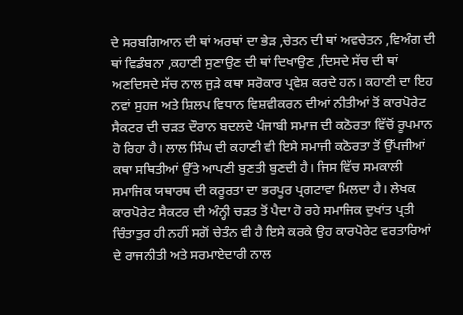ਦੇ ਸਰਬਗਿਆਨ ਦੀ ਥਾਂ ਅਰਥਾਂ ਦਾ ਭੇੜ ,ਚੇਤਨ ਦੀ ਥਾਂ ਅਵਚੇਤਨ ,ਵਿਅੰਗ ਦੀ ਥਾਂ ਵਿਡੰਬਨਾ ,ਕਹਾਣੀ ਸੁਣਾਉਣ ਦੀ ਥਾਂ ਦਿਖਾਉਣ ,ਦਿਸਦੇ ਸੱਚ ਦੀ ਥਾਂ ਅਣਦਿਸਦੇ ਸੱਚ ਨਾਲ ਜੁੜੇ ਕਥਾ ਸਰੋਕਾਰ ਪ੍ਰਵੇਸ਼ ਕਰਦੇ ਹਨ। ਕਹਾਣੀ ਦਾ ਇਹ ਨਵਾਂ ਸੁਹਜ ਅਤੇ ਸ਼ਿਲਪ ਵਿਧਾਨ ਵਿਸ਼ਵੀਕਰਨ ਦੀਆਂ ਨੀਤੀਆਂ ਤੋਂ ਕਾਰਪੋਰੇਟ ਸੈਕਟਰ ਦੀ ਚੜਤ ਦੌਰਾਨ ਬਦਲਦੇ ਪੰਜਾਬੀ ਸਮਾਜ ਦੀ ਕਠੋਰਤਾ ਵਿੱਚੋਂ ਰੂਪਮਾਨ ਹੋ ਰਿਹਾ ਹੈ। ਲਾਲ ਸਿੰਘ ਦੀ ਕਹਾਣੀ ਵੀ ਇਸੇ ਸਮਾਜੀ ਕਠੋਰਤਾ ਤੋਂ ਉੱਪਜੀਆਂ ਕਥਾ ਸਥਿਤੀਆਂ ਉੱਤੇ ਆਪਣੀ ਬੁਣਤੀ ਬੁਣਦੀ ਹੈ। ਜਿਸ ਵਿੱਚ ਸਮਕਾਲੀ ਸਮਾਜਿਕ ਯਥਾਰਥ ਦੀ ਕਰੂਰਤਾ ਦਾ ਭਰਪੂਰ ਪ੍ਰਗਟਾਵਾ ਮਿਲਦਾ ਹੈ। ਲੇਖਕ ਕਾਰਪੋਰੇਟ ਸੈਕਟਰ ਦੀ ਅੰਨ੍ਹੀ ਚੜਤ ਤੋਂ ਪੈਦਾ ਹੋ ਰਹੇ ਸਮਾਜਿਕ ਦੁਖਾਂਤ ਪ੍ਰਤੀ ਚਿੰਤਾਤੁਰ ਹੀ ਨਹੀਂ ਸਗੋਂ ਚੇਤੰਨ ਵੀ ਹੈ ਇਸੇ ਕਰਕੇ ਉਹ ਕਾਰਪੋਰੇਟ ਵਰਤਾਰਿਆਂ ਦੇ ਰਾਜਨੀਤੀ ਅਤੇ ਸਰਮਾਏਦਾਰੀ ਨਾਲ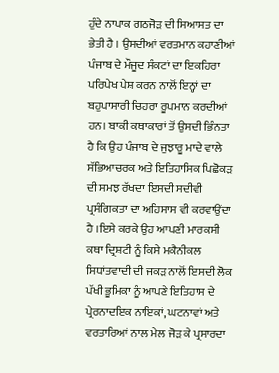ਹੁੰਦੇ ਨਾਪਾਕ ਗਠਜੋੜ ਦੀ ਸਿਆਸਤ ਦਾ ਭੇਤੀ ਹੈ । ਉਸਦੀਆਂ ਵਰਤਮਾਨ ਕਹਾਣੀਆਂ ਪੰਜਾਬ ਦੇ ਮੌਜੂਦ ਸੰਕਟਾਂ ਦਾ ਇਕਹਿਰਾ ਪਰਿਪੇਖ ਪੇਸ਼ ਕਰਨ ਨਾਲੋਂ ਇਨ੍ਹਾਂ ਦਾ ਬਹੁਪਾਸਾਰੀ ਚਿਹਰਾ ਰੂਪਮਾਨ ਕਰਦੀਆਂ ਹਨ। ਬਾਕੀ ਕਥਾਕਾਰਾਂ ਤੋਂ ਉਸਦੀ ਭਿੰਨਤਾ ਹੈ ਕਿ ਉਹ ਪੰਜਾਬ ਦੇ ਜੁਝਾਰੂ ਮਾਦੇ ਵਾਲੇ ਸੱਭਿਆਚਰਕ ਅਤੇ ਇਤਿਹਾਸਿਕ ਪਿਛੋਕੜ ਦੀ ਸਮਝ ਰੱਖਦਾ ਇਸਦੀ ਸਦੀਵੀ ਪ੍ਰਸੰਗਿਕਤਾ ਦਾ ਅਹਿਸਾਸ ਵੀ ਕਰਵਾਉਂਦਾ ਹੈ ।ਇਸੇ ਕਰਕੇ ਉਹ ਆਪਣੀ ਮਾਰਕਸੀ ਕਥਾ ਦ੍ਰਿਸ਼ਟੀ ਨੂੰ ਕਿਸੇ ਮਕੈਨੀਕਲ ਸਿਧਾਂਤਵਾਦੀ ਦੀ ਜਕੜ ਨਾਲੋਂ ਇਸਦੀ ਲੋਕ ਪੱਖੀ ਭੂਮਿਕਾ ਨੂੰ ਆਪਣੇ ਇਤਿਹਾਸ ਦੇ ਪ੍ਰੇਰਨਾਦਇਕ ਨਾਇਕਾਂ, ਘਟਨਾਵਾਂ ਅਤੇ ਵਰਤਾਰਿਆਂ ਨਾਲ ਮੇਲ ਜੋੜ ਕੇ ਪ੍ਰਸਾਰਦਾ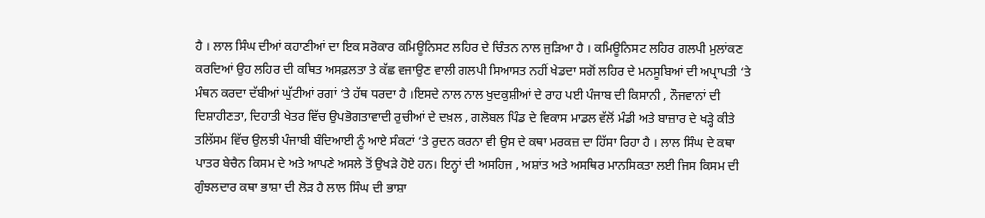ਹੈ । ਲਾਲ ਸਿੰਘ ਦੀਆਂ ਕਹਾਣੀਆਂ ਦਾ ਇਕ ਸਰੋਕਾਰ ਕਮਿਊਨਿਸਟ ਲਹਿਰ ਦੇ ਚਿੰਤਨ ਨਾਲ ਜੁੜਿਆ ਹੈ । ਕਮਿਊਨਿਸਟ ਲਹਿਰ ਗਲਪੀ ਮੁਲਾਂਕਣ ਕਰਦਿਆਂ ਉਹ ਲਹਿਰ ਦੀ ਕਥਿਤ ਅਸਫ਼ਲਤਾ ਤੇ ਕੱਛ ਵਜਾਉਣ ਵਾਲੀ ਗਲਪੀ ਸਿਆਸਤ ਨਹੀਂ ਖੇਡਦਾ ਸਗੋਂ ਲਹਿਰ ਦੇ ਮਨਸੂਬਿਆਂ ਦੀ ਅਪ੍ਰਾਪਤੀ ‘ਤੇ ਮੰਥਨ ਕਰਦਾ ਦੱਬੀਆਂ ਘੁੱਟੀਆਂ ਰਗਾਂ ‘ਤੇ ਹੱਥ ਧਰਦਾ ਹੈ ।ਇਸਦੇ ਨਾਲ ਨਾਲ ਖੁਦਕੁਸ਼ੀਆਂ ਦੇ ਰਾਹ ਪਈ ਪੰਜਾਬ ਦੀ ਕਿਸਾਨੀ , ਨੌਜਵਾਨਾਂ ਦੀ ਦਿਸ਼ਾਹੀਣਤਾ, ਦਿਹਾਤੀ ਖੇਤਰ ਵਿੱਚ ਉਪਭੋਗਤਾਵਾਦੀ ਰੁਚੀਆਂ ਦੇ ਦਖ਼ਲ , ਗਲੋਬਲ ਪਿੰਡ ਦੇ ਵਿਕਾਸ ਮਾਡਲ ਵੱਲੋਂ ਮੰਡੀ ਅਤੇ ਬਾਜ਼ਾਰ ਦੇ ਖੜ੍ਹੇ ਕੀਤੇ ਤਲਿੱਸਮ ਵਿੱਚ ਉਲਝੀ ਪੰਜਾਬੀ ਬੰਦਿਆਈ ਨੂੰ ਆਏ ਸੰਕਟਾਂ ‘ਤੇ ਰੁਦਨ ਕਰਨਾ ਵੀ ਉਸ ਦੇ ਕਥਾ ਮਰਕਜ਼ ਦਾ ਹਿੱਸਾ ਰਿਹਾ ਹੈ । ਲਾਲ ਸਿੰਘ ਦੇ ਕਥਾ ਪਾਤਰ ਬੇਚੈਨ ਕਿਸਮ ਦੇ ਅਤੇ ਆਪਣੇ ਅਸਲੇ ਤੋਂ ਉਖੜੇ ਹੋਏ ਹਨ। ਇਨ੍ਹਾਂ ਦੀ ਅਸਹਿਜ , ਅਸ਼ਾਂਤ ਅਤੇ ਅਸਥਿਰ ਮਾਨਸਿਕਤਾ ਲਈ ਜਿਸ ਕਿਸਮ ਦੀ ਗੁੰਝਲਦਾਰ ਕਥਾ ਭਾਸ਼ਾ ਦੀ ਲੋੜ ਹੈ ਲਾਲ ਸਿੰਘ ਦੀ ਭਾਸ਼ਾ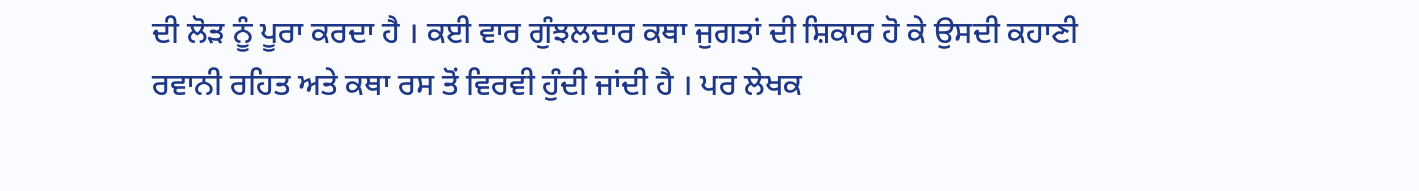ਦੀ ਲੋੜ ਨੂੰ ਪੂਰਾ ਕਰਦਾ ਹੈ । ਕਈ ਵਾਰ ਗੁੰਝਲਦਾਰ ਕਥਾ ਜੁਗਤਾਂ ਦੀ ਸ਼ਿਕਾਰ ਹੋ ਕੇ ਉਸਦੀ ਕਹਾਣੀ ਰਵਾਨੀ ਰਹਿਤ ਅਤੇ ਕਥਾ ਰਸ ਤੋਂ ਵਿਰਵੀ ਹੁੰਦੀ ਜਾਂਦੀ ਹੈ । ਪਰ ਲੇਖਕ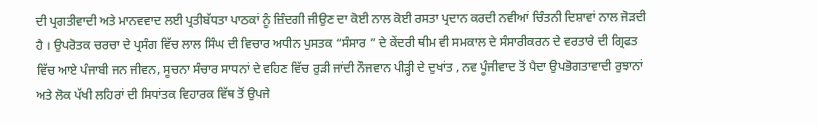ਦੀ ਪ੍ਰਗਤੀਵਾਦੀ ਅਤੇ ਮਾਨਵਵਾਦ ਲਈ ਪ੍ਰਤੀਬੱਧਤਾ ਪਾਠਕਾਂ ਨੂੰ ਜ਼ਿੰਦਗੀ ਜੀਉਣ ਦਾ ਕੋਈ ਨਾਲ ਕੋਈ ਰਸਤਾ ਪ੍ਰਦਾਨ ਕਰਦੀ ਨਵੀਆਂ ਚਿੰਤਨੀ ਦਿਸ਼ਾਵਾਂ ਨਾਲ ਜੋੜਦੀ ਹੈ । ਉਪਰੋਤਕ ਚਰਚਾ ਦੇ ਪ੍ਰਸੰਗ ਵਿੱਚ ਲਾਲ ਸਿੰਘ ਦੀ ਵਿਚਾਰ ਅਧੀਨ ਪੁਸਤਕ “ਸੰਸਾਰ ” ਦੇ ਕੇਂਦਰੀ ਥੀਮ ਵੀ ਸਮਕਾਲ ਦੇ ਸੰਸਾਰੀਕਰਨ ਦੇ ਵਰਤਾਰੇ ਦੀ ਗ੍ਰਿਫਤ ਵਿੱਚ ਆਏ ਪੰਜਾਬੀ ਜਨ ਜੀਵਨ, ਸੂਚਨਾ ਸੰਚਾਰ ਸਾਧਨਾਂ ਦੇ ਵਹਿਣ ਵਿੱਚ ਰੁੜੀ ਜਾਂਦੀ ਨੌਜਵਾਨ ਪੀੜ੍ਹੀ ਦੇ ਦੁਖਾਂਤ , ਨਵ ਪੂੰਜੀਵਾਦ ਤੋਂ ਪੈਦਾ ਉਪਭੋਗਤਾਵਾਦੀ ਰੁਝਾਨਾਂ ਅਤੇ ਲੋਕ ਪੱਖੀ ਲਹਿਰਾਂ ਦੀ ਸਿਧਾਂਤਕ ਵਿਹਾਰਕ ਵਿੱਥ ਤੋਂ ਉਪਜੇ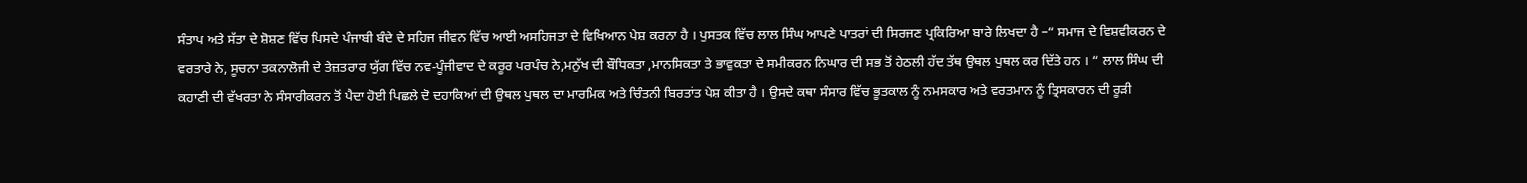ਸੰਤਾਪ ਅਤੇ ਸੱਤਾ ਦੇ ਸ਼ੋਸ਼ਣ ਵਿੱਚ ਪਿਸਦੇ ਪੰਜਾਬੀ ਬੰਦੇ ਦੇ ਸਹਿਜ ਜੀਵਨ ਵਿੱਚ ਆਈ ਅਸਹਿਜਤਾ ਦੇ ਵਿਖਿਆਨ ਪੇਸ਼ ਕਰਨਾ ਹੈ । ਪੁਸਤਕ ਵਿੱਚ ਲਾਲ ਸਿੰਘ ਆਪਣੇ ਪਾਤਰਾਂ ਦੀ ਸਿਰਜਣ ਪ੍ਰਕਿਰਿਆ ਬਾਰੇ ਲਿਖਦਾ ਹੈ –“ ਸਮਾਜ ਦੇ ਵਿਸ਼ਵੀਕਰਨ ਦੇ ਵਰਤਾਰੇ ਨੇ, ਸੂਚਨਾ ਤਕਨਾਲੋਜੀ ਦੇ ਤੇਜ਼ਤਰਾਰ ਯੁੱਗ ਵਿੱਚ ਨਵ-ਪੂੰਜੀਵਾਦ ਦੇ ਕਰੂਰ ਪਰਪੰਚ ਨੇ,ਮਨੁੱਖ ਦੀ ਬੌਧਿਕਤਾ ,ਮਾਨਸਿਕਤਾ ਤੇ ਭਾਵੁਕਤਾ ਦੇ ਸਮੀਕਰਨ ਨਿਘਾਰ ਦੀ ਸਭ ਤੋਂ ਹੇਠਲੀ ਹੱਦ ਤੱਥ ਉਥਲ ਪੁਥਲ ਕਰ ਦਿੱਤੇ ਹਨ । “ ਲਾਲ ਸਿੰਘ ਦੀ ਕਹਾਣੀ ਦੀ ਵੱਖਰਤਾ ਨੇ ਸੰਸਾਰੀਕਰਨ ਤੋਂ ਪੈਦਾ ਹੋਈ ਪਿਛਲੇ ਦੋ ਦਹਾਕਿਆਂ ਦੀ ਉਥਲ ਪੁਥਲ ਦਾ ਮਾਰਮਿਕ ਅਤੇ ਚਿੰਤਨੀ ਬਿਰਤਾਂਤ ਪੇਸ਼ ਕੀਤਾ ਹੈ । ਉਸਦੇ ਕਥਾ ਸੰਸਾਰ ਵਿੱਚ ਭੂਤਕਾਲ ਨੂੰ ਨਮਸਕਾਰ ਅਤੇ ਵਰਤਮਾਨ ਨੂੰ ਤ੍ਰਿਸਕਾਰਨ ਦੀ ਰੂੜੀ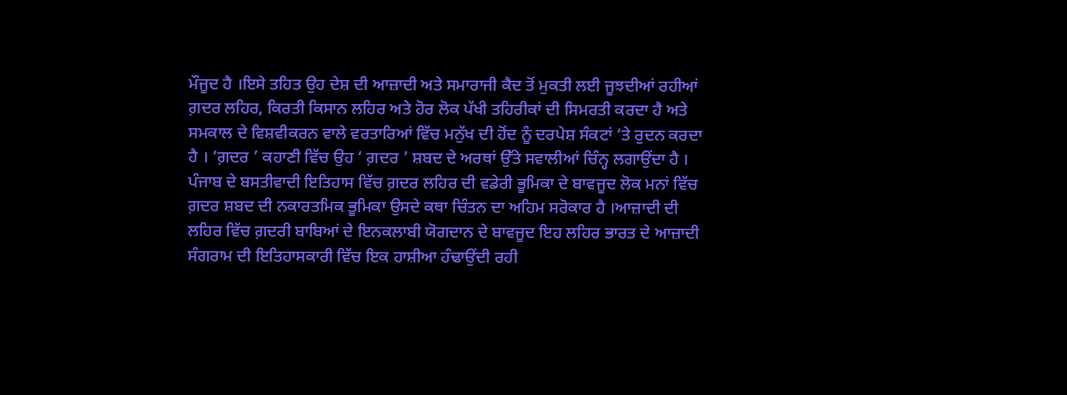ਮੌਜੂਦ ਹੈ ।ਇਸੇ ਤਹਿਤ ਉਹ ਦੇਸ਼ ਦੀ ਆਜ਼ਾਦੀ ਅਤੇ ਸਮਾਰਾਜੀ ਕੈਦ ਤੋਂ ਮੁਕਤੀ ਲਈ ਜੂਝਦੀਆਂ ਰਹੀਆਂ ਗ਼ਦਰ ਲਹਿਰ, ਕਿਰਤੀ ਕਿਸਾਨ ਲਹਿਰ ਅਤੇ ਹੋਰ ਲੋਕ ਪੱਖੀ ਤਹਿਰੀਕਾਂ ਦੀ ਸਿਮਰਤੀ ਕਰਦਾ ਹੈ ਅਤੇ ਸਮਕਾਲ ਦੇ ਵਿਸ਼ਵੀਕਰਨ ਵਾਲੇ ਵਰਤਾਰਿਆਂ ਵਿੱਚ ਮਨੁੱਖ ਦੀ ਹੋਂਦ ਨੂੰ ਦਰਪੇਸ਼ ਸੰਕਟਾਂ ‘ਤੇ ਰੁਦਨ ਕਰਦਾ ਹੈ । ‘ਗ਼ਦਰ ’ ਕਹਾਣੀ ਵਿੱਚ ਉਹ ‘ ਗ਼ਦਰ ’ ਸ਼ਬਦ ਦੇ ਅਰਥਾਂ ਉੱਤੇ ਸਵਾਲੀਆਂ ਚਿੰਨ੍ਹ ਲਗਾਉਂਦਾ ਹੈ । ਪੰਜਾਬ ਦੇ ਬਸਤੀਵਾਦੀ ਇਤਿਹਾਸ ਵਿੱਚ ਗ਼ਦਰ ਲਹਿਰ ਦੀ ਵਡੇਰੀ ਭੂਮਿਕਾ ਦੇ ਬਾਵਜੂਦ ਲੋਕ ਮਨਾਂ ਵਿੱਚ ਗ਼ਦਰ ਸ਼ਬਦ ਦੀ ਨਕਾਰਤਮਿਕ ਭੂਮਿਕਾ ਉਸਦੇ ਕਥਾ ਚਿੰਤਨ ਦਾ ਅਹਿਮ ਸਰੋਕਾਰ ਹੈ ।ਆਜ਼ਾਦੀ ਦੀ ਲਹਿਰ ਵਿੱਚ ਗ਼ਦਰੀ ਬਾਬਿਆਂ ਦੇ ਇਨਕਲਾਬੀ ਯੋਗਦਾਨ ਦੇ ਬਾਵਜੂਦ ਇਹ ਲਹਿਰ ਭਾਰਤ ਦੇ ਆਜ਼ਾਦੀ ਸੰਗਰਾਮ ਦੀ ਇਤਿਹਾਸਕਾਰੀ ਵਿੱਚ ਇਕ ਹਾਸ਼ੀਆ ਹੰਢਾਉਂਦੀ ਰਹੀ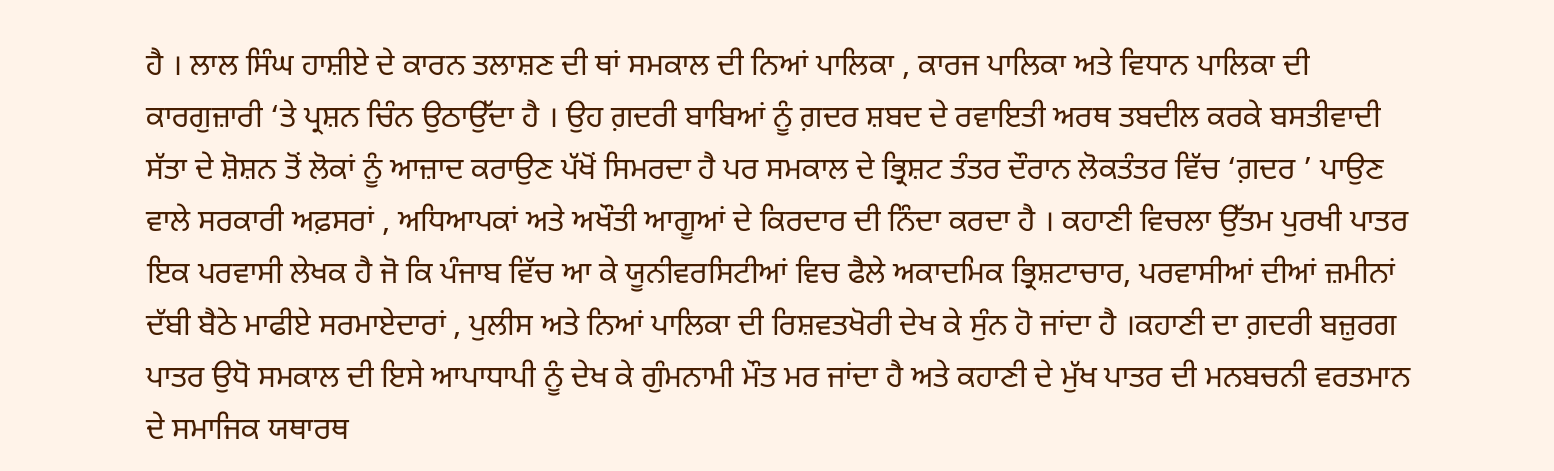ਹੈ । ਲਾਲ ਸਿੰਘ ਹਾਸ਼ੀਏ ਦੇ ਕਾਰਨ ਤਲਾਸ਼ਣ ਦੀ ਥਾਂ ਸਮਕਾਲ ਦੀ ਨਿਆਂ ਪਾਲਿਕਾ , ਕਾਰਜ ਪਾਲਿਕਾ ਅਤੇ ਵਿਧਾਨ ਪਾਲਿਕਾ ਦੀ ਕਾਰਗੁਜ਼ਾਰੀ ‘ਤੇ ਪ੍ਰਸ਼ਨ ਚਿੰਨ ਉਠਾਉੱਦਾ ਹੈ । ਉਹ ਗ਼ਦਰੀ ਬਾਬਿਆਂ ਨੂੰ ਗ਼ਦਰ ਸ਼ਬਦ ਦੇ ਰਵਾਇਤੀ ਅਰਥ ਤਬਦੀਲ ਕਰਕੇ ਬਸਤੀਵਾਦੀ ਸੱਤਾ ਦੇ ਸ਼ੋਸ਼ਨ ਤੋਂ ਲੋਕਾਂ ਨੂੰ ਆਜ਼ਾਦ ਕਰਾਉਣ ਪੱਖੋਂ ਸਿਮਰਦਾ ਹੈ ਪਰ ਸਮਕਾਲ ਦੇ ਭ੍ਰਿਸ਼ਟ ਤੰਤਰ ਦੌਰਾਨ ਲੋਕਤੰਤਰ ਵਿੱਚ ‘ਗ਼ਦਰ ’ ਪਾਉਣ ਵਾਲੇ ਸਰਕਾਰੀ ਅਫ਼ਸਰਾਂ , ਅਧਿਆਪਕਾਂ ਅਤੇ ਅਖੌਤੀ ਆਗੂਆਂ ਦੇ ਕਿਰਦਾਰ ਦੀ ਨਿੰਦਾ ਕਰਦਾ ਹੈ । ਕਹਾਣੀ ਵਿਚਲਾ ਉੱਤਮ ਪੁਰਖੀ ਪਾਤਰ ਇਕ ਪਰਵਾਸੀ ਲੇਖਕ ਹੈ ਜੋ ਕਿ ਪੰਜਾਬ ਵਿੱਚ ਆ ਕੇ ਯੂਨੀਵਰਸਿਟੀਆਂ ਵਿਚ ਫੈਲੇ ਅਕਾਦਮਿਕ ਭ੍ਰਿਸ਼ਟਾਚਾਰ, ਪਰਵਾਸੀਆਂ ਦੀਆਂ ਜ਼ਮੀਨਾਂ ਦੱਬੀ ਬੈਠੇ ਮਾਫੀਏ ਸਰਮਾਏਦਾਰਾਂ , ਪੁਲੀਸ ਅਤੇ ਨਿਆਂ ਪਾਲਿਕਾ ਦੀ ਰਿਸ਼ਵਤਖੋਰੀ ਦੇਖ ਕੇ ਸੁੰਨ ਹੋ ਜਾਂਦਾ ਹੈ ।ਕਹਾਣੀ ਦਾ ਗ਼ਦਰੀ ਬਜ਼ੁਰਗ ਪਾਤਰ ਉਧੋ ਸਮਕਾਲ ਦੀ ਇਸੇ ਆਪਾਧਾਪੀ ਨੂੰ ਦੇਖ ਕੇ ਗੁੰਮਨਾਮੀ ਮੌਤ ਮਰ ਜਾਂਦਾ ਹੈ ਅਤੇ ਕਹਾਣੀ ਦੇ ਮੁੱਖ ਪਾਤਰ ਦੀ ਮਨਬਚਨੀ ਵਰਤਮਾਨ ਦੇ ਸਮਾਜਿਕ ਯਥਾਰਥ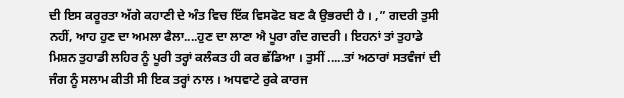ਦੀ ਇਸ ਕਰੂਰਤਾ ਅੱਗੇ ਕਹਾਣੀ ਦੇ ਅੰਤ ਵਿਚ ਇੱਕ ਵਿਸਫੋਟ ਬਣ ਕੈ ਉਭਰਦੀ ਹੈ । ,” ਗਦਰੀ ਤੁਸੀ ਨਹੀਂ, ਆਹ ਹੁਣ ਦਾ ਅਮਲਾ ਫੈਲਾ....ਹੁਣ ਦਾ ਲਾਣਾ ਐ ਪੂਰਾ ਗੰਦ ਗਦਰੀ । ਇਹਨਾਂ ਤਾਂ ਤੁਹਾਡੇ ਮਿਸ਼ਨ ਤੁਹਾਡੀ ਲਹਿਰ ਨੂੰ ਪੂਰੀ ਤਰ੍ਹਾਂ ਕਲੰਕਤ ਹੀ ਕਰ ਛੱਡਿਆ । ਤੁਸੀਂ .....ਤਾਂ ਅਠਾਰਾਂ ਸਤਵੰਜਾਂ ਦੀ ਜੰਗ ਨੂੰ ਸਲਾਮ ਕੀਤੀ ਸੀ ਇਕ ਤਰ੍ਹਾਂ ਨਾਲ । ਅਧਵਾਟੇ ਰੁਕੇ ਕਾਰਜ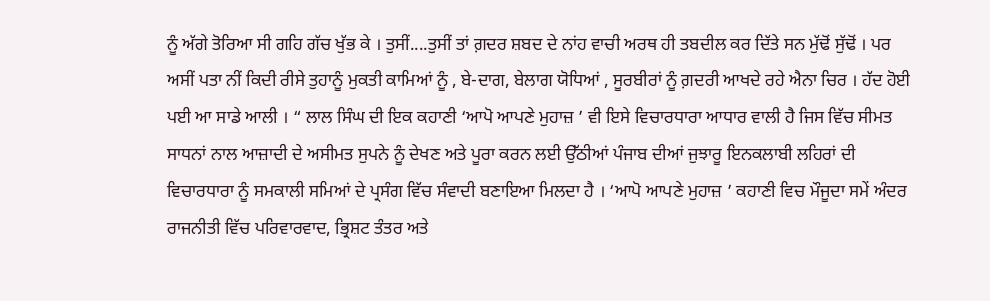ਨੂੰ ਅੱਗੇ ਤੋਰਿਆ ਸੀ ਗਹਿ ਗੱਚ ਖੁੱਭ ਕੇ । ਤੁਸੀਂ....ਤੁਸੀਂ ਤਾਂ ਗ਼ਦਰ ਸ਼ਬਦ ਦੇ ਨਾਂਹ ਵਾਚੀ ਅਰਥ ਹੀ ਤਬਦੀਲ ਕਰ ਦਿੱਤੇ ਸਨ ਮੁੱਢੋਂ ਸੁੱਢੋਂ । ਪਰ ਅਸੀਂ ਪਤਾ ਨੀਂ ਕਿਦੀ ਰੀਸੇ ਤੁਹਾਨੂੰ ਮੁਕਤੀ ਕਾਮਿਆਂ ਨੂੰ , ਬੇ-ਦਾਗ, ਬੇਲਾਗ ਯੋਧਿਆਂ , ਸੂਰਬੀਰਾਂ ਨੂੰ ਗ਼ਦਰੀ ਆਖਦੇ ਰਹੇ ਐਨਾ ਚਿਰ । ਹੱਦ ਹੋਈ ਪਈ ਆ ਸਾਡੇ ਆਲੀ । “ ਲਾਲ ਸਿੰਘ ਦੀ ਇਕ ਕਹਾਣੀ ‘ਆਪੋ ਆਪਣੇ ਮੁਹਾਜ਼ ’ ਵੀ ਇਸੇ ਵਿਚਾਰਧਾਰਾ ਆਧਾਰ ਵਾਲੀ ਹੈ ਜਿਸ ਵਿੱਚ ਸੀਮਤ ਸਾਧਨਾਂ ਨਾਲ ਆਜ਼ਾਦੀ ਦੇ ਅਸੀਮਤ ਸੁਪਨੇ ਨੂੰ ਦੇਖਣ ਅਤੇ ਪੂਰਾ ਕਰਨ ਲਈ ਉੱਠੀਆਂ ਪੰਜਾਬ ਦੀਆਂ ਜੁਝਾਰੂ ਇਨਕਲਾਬੀ ਲਹਿਰਾਂ ਦੀ ਵਿਚਾਰਧਾਰਾ ਨੂੰ ਸਮਕਾਲੀ ਸਮਿਆਂ ਦੇ ਪ੍ਰਸੰਗ ਵਿੱਚ ਸੰਵਾਦੀ ਬਣਾਇਆ ਮਿਲਦਾ ਹੈ । ‘ਆਪੋ ਆਪਣੇ ਮੁਹਾਜ਼ ’ ਕਹਾਣੀ ਵਿਚ ਮੌਜੂਦਾ ਸਮੇਂ ਅੰਦਰ ਰਾਜਨੀਤੀ ਵਿੱਚ ਪਰਿਵਾਰਵਾਦ, ਭ੍ਰਿਸ਼ਟ ਤੰਤਰ ਅਤੇ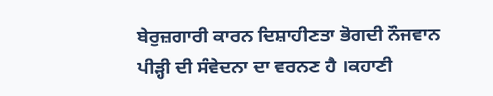ਬੇਰੁਜ਼ਗਾਰੀ ਕਾਰਨ ਦਿਸ਼ਾਹੀਣਤਾ ਭੋਗਦੀ ਨੌਜਵਾਨ ਪੀੜ੍ਹੀ ਦੀ ਸੰਵੇਦਨਾ ਦਾ ਵਰਨਣ ਹੈ ।ਕਹਾਣੀ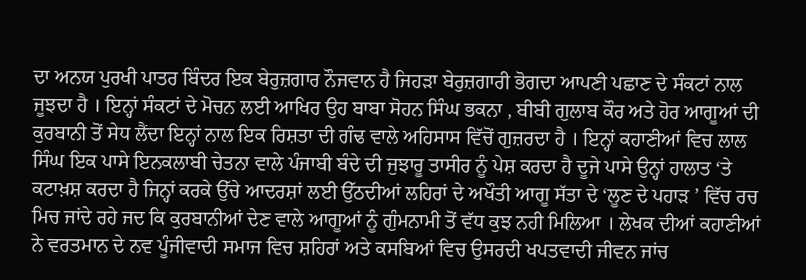ਦਾ ਅਨਯ ਪੁਰਖੀ ਪਾਤਰ ਬਿੰਦਰ ਇਕ ਬੇਰੁਜ਼ਗਾਰ ਨੌਜਵਾਨ ਹੈ ਜਿਹੜਾ ਬੇਰੁਜ਼ਗਾਰੀ ਭੋਗਦਾ ਆਪਣੀ ਪਛਾਣ ਦੇ ਸੰਕਟਾਂ ਨਾਲ ਜੂਝਦਾ ਹੈ । ਇਨ੍ਹਾਂ ਸੰਕਟਾਂ ਦੇ ਮੋਚਨ ਲਈ ਆਖਿਰ ਉਹ ਬਾਬਾ ਸੋਹਨ ਸਿੰਘ ਭਕਨਾ , ਬੀਬੀ ਗੁਲਾਬ ਕੌਰ ਅਤੇ ਹੋਰ ਆਗੂਆਂ ਦੀ ਕੁਰਬਾਨੀ ਤੋਂ ਸੇਧ ਲੈਂਦਾ ਇਨ੍ਹਾਂ ਨਾਲ ਇਕ ਰਿਸ਼ਤਾ ਦੀ ਗੰਢ ਵਾਲੇ ਅਹਿਸਾਸ ਵਿੱਚੋਂ ਗੁਜ਼ਰਦਾ ਹੈ । ਇਨ੍ਹਾਂ ਕਹਾਣੀਆਂ ਵਿਚ ਲਾਲ ਸਿੰਘ ਇਕ ਪਾਸੇ ਇਨਕਲਾਬੀ ਚੇਤਨਾ ਵਾਲੇ ਪੰਜਾਬੀ ਬੰਦੇ ਦੀ ਜੁਝਾਰੂ ਤਾਸੀਰ ਨੂੰ ਪੇਸ਼ ਕਰਦਾ ਹੈ ਦੂਜੇ ਪਾਸੇ ਉਨ੍ਹਾਂ ਹਾਲਾਤ ‘ਤੇ ਕਟਾਖ਼ਸ਼ ਕਰਦਾ ਹੈ ਜਿਨ੍ਹਾਂ ਕਰਕੇ ਉੱਚੇ ਆਦਰਸ਼ਾਂ ਲਈ ਉੱਠਦੀਆਂ ਲਹਿਰਾਂ ਦੇ ਅਖੌਤੀ ਆਗੂ ਸੱਤਾ ਦੇ ‘ਲੂਣ ਦੇ ਪਹਾੜ ’ ਵਿੱਚ ਰਚ ਮਿਚ ਜਾਂਦੇ ਰਹੇ ਜਦ ਕਿ ਕੁਰਬਾਨੀਆਂ ਦੇਣ ਵਾਲੇ ਆਗੂਆਂ ਨੂੰ ਗੁੰਮਨਾਮੀ ਤੋਂ ਵੱਧ ਕੁਝ ਨਹੀ ਮਿਲਿਆ । ਲੇਖਕ ਦੀਆਂ ਕਹਾਣੀਆਂ ਨੇ ਵਰਤਮਾਨ ਦੇ ਨਵ ਪੂੰਜੀਵਾਦੀ ਸਮਾਜ ਵਿਚ ਸ਼ਹਿਰਾਂ ਅਤੇ ਕਸਬਿਆਂ ਵਿਚ ਉਸਰਦੀ ਖਪਤਵਾਦੀ ਜੀਵਨ ਜਾਂਚ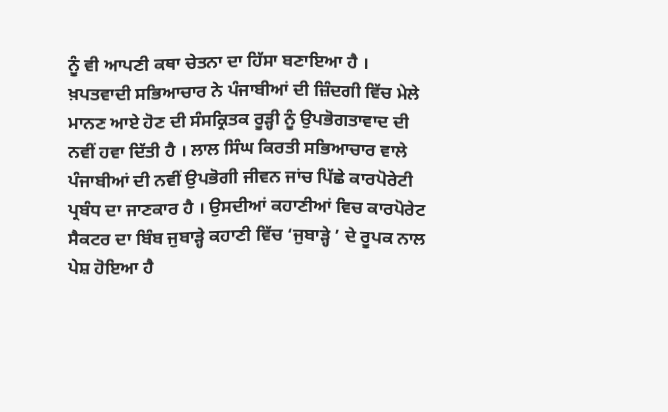ਨੂੰ ਵੀ ਆਪਣੀ ਕਥਾ ਚੇਤਨਾ ਦਾ ਹਿੱਸਾ ਬਣਾਇਆ ਹੈ । ਖ਼ਪਤਵਾਦੀ ਸਭਿਆਚਾਰ ਨੇ ਪੰਜਾਬੀਆਂ ਦੀ ਜ਼ਿੰਦਗੀ ਵਿੱਚ ਮੇਲੇ ਮਾਨਣ ਆਏ ਹੋਣ ਦੀ ਸੰਸਕ੍ਰਿਤਕ ਰੂੜ੍ਹੀ ਨੂੰ ਉਪਭੋਗਤਾਵਾਦ ਦੀ ਨਵੀਂ ਹਵਾ ਦਿੱਤੀ ਹੈ । ਲਾਲ ਸਿੰਘ ਕਿਰਤੀ ਸਭਿਆਚਾਰ ਵਾਲੇ ਪੰਜਾਬੀਆਂ ਦੀ ਨਵੀਂ ਉਪਭੋਗੀ ਜੀਵਨ ਜਾਂਚ ਪਿੱਛੇ ਕਾਰਪੋਰੇਟੀ ਪ੍ਰਬੰਧ ਦਾ ਜਾਣਕਾਰ ਹੈ । ਉਸਦੀਆਂ ਕਹਾਣੀਆਂ ਵਿਚ ਕਾਰਪੋਰੇਟ ਸੈਕਟਰ ਦਾ ਬਿੰਬ ਜੁਬਾੜ੍ਹੇ ਕਹਾਣੀ ਵਿੱਚ ‘ਜੁਬਾੜ੍ਹੇ ’ ਦੇ ਰੂਪਕ ਨਾਲ ਪੇਸ਼ ਹੋਇਆ ਹੈ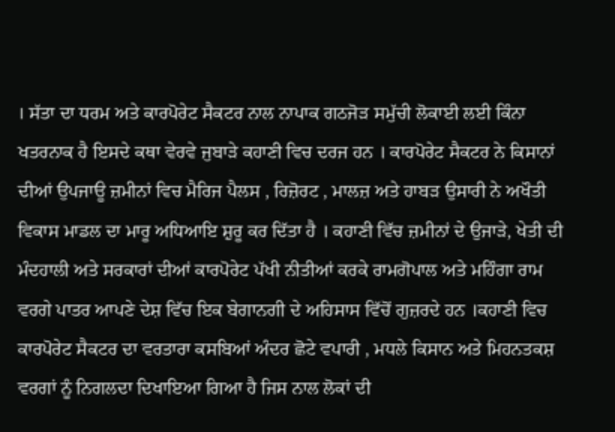। ਸੱਤਾ ਦਾ ਧਰਮ ਅਤੇ ਕਾਰਪੋਰੇਟ ਸੈਕਟਰ ਨਾਲ ਨਾਪਾਕ ਗਠਜੋੜ ਸਮੁੱਚੀ ਲੋਕਾਈ ਲਈ ਕਿੰਨਾ ਖਤਰਨਾਕ ਹੈ ਇਸਦੇ ਕਥਾ ਵੇਰਵੇ ਜੁਬਾੜੇ ਕਹਾਣੀ ਵਿਚ ਦਰਜ ਹਨ । ਕਾਰਪੋਰੇਟ ਸੈਕਟਰ ਨੇ ਕਿਸਾਨਾਂ ਦੀਆਂ ਉਪਜਾਊ ਜ਼ਮੀਨਾਂ ਵਿਚ ਮੈਰਿਜ ਪੈਲਸ , ਰਿਜ਼ੋਰਟ , ਮਾਲਜ਼ ਅਤੇ ਹਾਬੜ ਉਸਾਰੀ ਨੇ ਅਖੌਤੀ ਵਿਕਾਸ ਮਾਡਲ ਦਾ ਮਾਰੂ ਅਧਿਆਇ ਸ਼ੁਰੂ ਕਰ ਦਿੱਤਾ ਹੈ । ਕਹਾਣੀ ਵਿੱਚ ਜ਼ਮੀਨਾਂ ਦੇ ਉਜਾੜੇ, ਖੇਤੀ ਦੀ ਮੰਦਹਾਲੀ ਅਤੇ ਸਰਕਾਰਾਂ ਦੀਆਂ ਕਾਰਪੋਰੇਟ ਪੱਖੀ ਨੀਤੀਆਂ ਕਰਕੇ ਰਾਮਗੋਪਾਲ ਅਤੇ ਮਹਿੰਗਾ ਰਾਮ ਵਰਗੇ ਪਾਤਰ ਆਪਣੇ ਦੇਸ਼ ਵਿੱਚ ਇਕ ਬੇਗਾਨਗੀ ਦੇ ਅਹਿਸਾਸ ਵਿੱਚੋਂ ਗੁਜ਼ਰਦੇ ਹਨ ।ਕਹਾਣੀ ਵਿਚ ਕਾਰਪੋਰੇਟ ਸੈਕਟਰ ਦਾ ਵਰਤਾਰਾ ਕਸਬਿਆਂ ਅੰਦਰ ਛੋਟੇ ਵਪਾਰੀ , ਮਧਲੇ ਕਿਸਾਨ ਅਤੇ ਮਿਹਨਤਕਸ਼ ਵਰਗਾਂ ਨੂੰ ਨਿਗਲਦਾ ਦਿਖਾਇਆ ਗਿਆ ਹੈ ਜਿਸ ਨਾਲ ਲੋਕਾਂ ਦੀ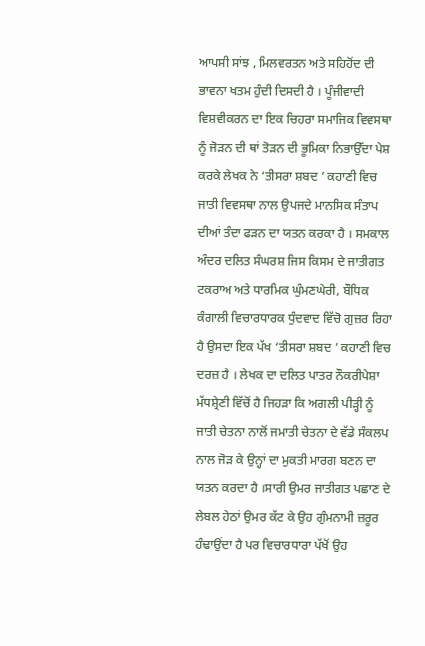ਆਪਸੀ ਸਾਂਝ , ਮਿਲਵਰਤਨ ਅਤੇ ਸਹਿਹੋਂਦ ਦੀ ਭਾਵਨਾ ਖਤਮ ਹੁੰਦੀ ਦਿਸਦੀ ਹੈ । ਪੂੰਜੀਵਾਦੀ ਵਿਸ਼ਵੀਕਰਨ ਦਾ ਇਕ ਚਿਹਰਾ ਸਮਾਜਿਕ ਵਿਵਸਥਾ ਨੂੰ ਜੋੜਨ ਦੀ ਥਾਂ ਤੋੜਨ ਦੀ ਭੂਮਿਕਾ ਨਿਭਾਉੱਦਾ ਪੇਸ਼ ਕਰਕੇ ਲੇਖਕ ਨੇ ‘ਤੀਸਰਾ ਸ਼ਬਦ ’ ਕਹਾਣੀ ਵਿਚ ਜਾਤੀ ਵਿਵਸਥਾ ਨਾਲ ਉਪਜਦੇ ਮਾਨਸਿਕ ਸੰਤਾਪ ਦੀਆਂ ਤੰਦਾ ਫੜਨ ਦਾ ਯਤਨ ਕਰਕਾ ਹੈ । ਸਮਕਾਲ ਅੰਦਰ ਦਲਿਤ ਸੰਘਰਸ਼ ਜਿਸ ਕਿਸਮ ਦੇ ਜਾਤੀਗਤ ਟਕਰਾਅ ਅਤੇ ਧਾਰਮਿਕ ਘੁੰਮਣਘੇਰੀ, ਬੌਧਿਕ ਕੰਗਾਲੀ ਵਿਚਾਰਧਾਰਕ ਧੁੰਦਵਾਦ ਵਿੱਚੋ ਗੁਜ਼ਰ ਰਿਹਾ ਹੈ ਉਸਦਾ ਇਕ ਪੱਖ ‘ਤੀਸਰਾ ਸ਼ਬਦ ’ ਕਹਾਣੀ ਵਿਚ ਦਰਜ਼ ਹੈ । ਲੇਖਕ ਦਾ ਦਲਿਤ ਪਾਤਰ ਨੌਕਰੀਪੇਸ਼ਾ ਮੱਧਸ਼੍ਰੇਣੀ ਵਿੱਚੋਂ ਹੈ ਜਿਹੜਾ ਕਿ ਅਗਲੀ ਪੀੜ੍ਹੀ ਨੂੰ ਜਾਤੀ ਚੇਤਨਾ ਨਾਲੋਂ ਜਮਾਤੀ ਚੇਤਨਾ ਦੇ ਵੱਡੇ ਸੰਕਲਪ ਨਾਲ ਜੋੜ ਕੇ ਉਨ੍ਹਾਂ ਦਾ ਮੁਕਤੀ ਮਾਰਗ ਬਣਨ ਦਾ ਯਤਨ ਕਰਦਾ ਹੈ ।ਸਾਰੀ ਉਮਰ ਜਾਤੀਗਤ ਪਛਾਣ ਦੇ ਲੇਬਲ ਹੇਠਾਂ ਉਮਰ ਕੱਟ ਕੇ ਉਹ ਗੁੰਮਨਾਮੀ ਜ਼ਰੂਰ ਹੰਢਾਉਂਦਾ ਹੈ ਪਰ ਵਿਚਾਰਧਾਰਾ ਪੱਖੋਂ ਉਹ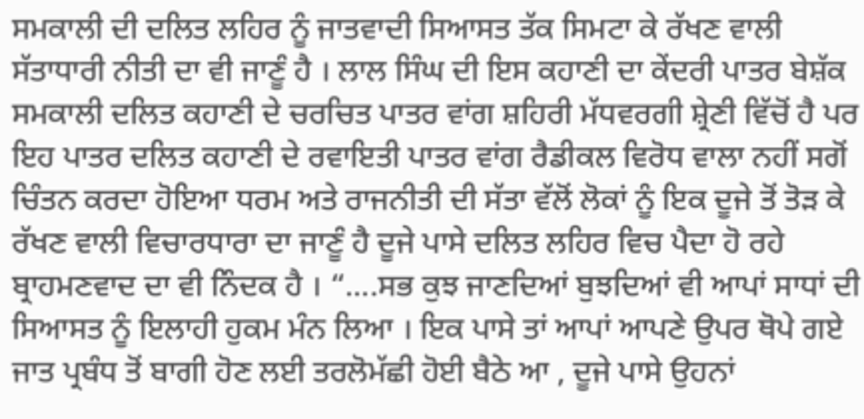ਸਮਕਾਲੀ ਦੀ ਦਲਿਤ ਲਹਿਰ ਨੂੰ ਜਾਤਵਾਦੀ ਸਿਆਸਤ ਤੱਕ ਸਿਮਟਾ ਕੇ ਰੱਖਣ ਵਾਲੀ ਸੱਤਾਧਾਰੀ ਨੀਤੀ ਦਾ ਵੀ ਜਾਣੂੰ ਹੈ । ਲਾਲ ਸਿੰਘ ਦੀ ਇਸ ਕਹਾਣੀ ਦਾ ਕੇਂਦਰੀ ਪਾਤਰ ਬੇਸ਼ੱਕ ਸਮਕਾਲੀ ਦਲਿਤ ਕਹਾਣੀ ਦੇ ਚਰਚਿਤ ਪਾਤਰ ਵਾਂਗ ਸ਼ਹਿਰੀ ਮੱਧਵਰਗੀ ਸ਼੍ਰੇਣੀ ਵਿੱਚੋਂ ਹੈ ਪਰ ਇਹ ਪਾਤਰ ਦਲਿਤ ਕਹਾਣੀ ਦੇ ਰਵਾਇਤੀ ਪਾਤਰ ਵਾਂਗ ਰੈਡੀਕਲ ਵਿਰੋਧ ਵਾਲਾ ਨਹੀਂ ਸਗੋਂ ਚਿੰਤਨ ਕਰਦਾ ਹੋਇਆ ਧਰਮ ਅਤੇ ਰਾਜਨੀਤੀ ਦੀ ਸੱਤਾ ਵੱਲੋਂ ਲੋਕਾਂ ਨੂੰ ਇਕ ਦੂਜੇ ਤੋਂ ਤੋੜ ਕੇ ਰੱਖਣ ਵਾਲੀ ਵਿਚਾਰਧਾਰਾ ਦਾ ਜਾਣੂੰ ਹੈ ਦੂਜੇ ਪਾਸੇ ਦਲਿਤ ਲਹਿਰ ਵਿਚ ਪੈਦਾ ਹੋ ਰਹੇ ਬ੍ਰਾਹਮਣਵਾਦ ਦਾ ਵੀ ਨਿੰਦਕ ਹੈ । “....ਸਭ ਕੁਝ ਜਾਣਦਿਆਂ ਬੁਝਦਿਆਂ ਵੀ ਆਪਾਂ ਸਾਧਾਂ ਦੀ ਸਿਆਸਤ ਨੂੰ ਇਲਾਹੀ ਹੁਕਮ ਮੰਨ ਲਿਆ । ਇਕ ਪਾਸੇ ਤਾਂ ਆਪਾਂ ਆਪਣੇ ਉਪਰ ਥੋਪੇ ਗਏ ਜਾਤ ਪ੍ਰਬੰਧ ਤੋਂ ਬਾਗੀ ਹੋਣ ਲਈ ਤਰਲੋਮੱਛੀ ਹੋਈ ਬੈਠੇ ਆ , ਦੂਜੇ ਪਾਸੇ ਉਹਨਾਂ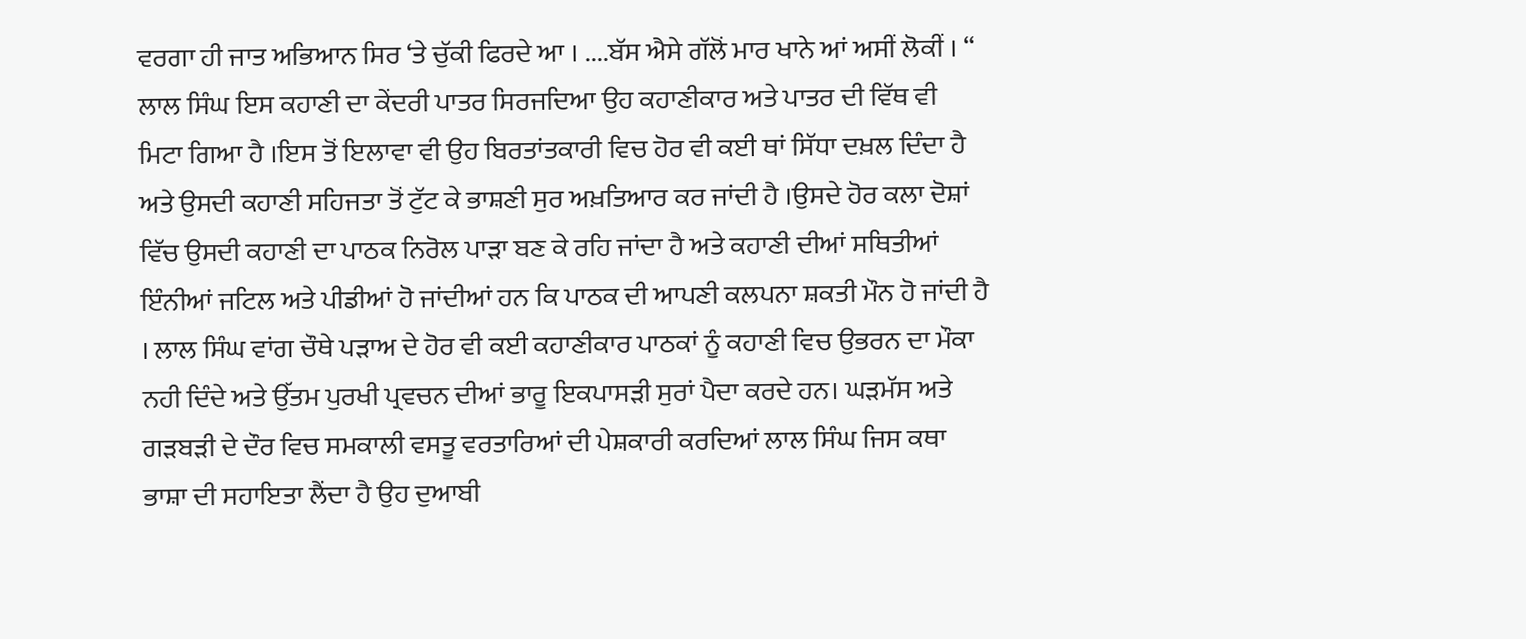ਵਰਗਾ ਹੀ ਜਾਤ ਅਭਿਆਨ ਸਿਰ ‘ਤੇ ਚੁੱਕੀ ਫਿਰਦੇ ਆ । ....ਬੱਸ ਐਸੇ ਗੱਲੋਂ ਮਾਰ ਖਾਨੇ ਆਂ ਅਸੀਂ ਲੋਕੀਂ । “ ਲਾਲ ਸਿੰਘ ਇਸ ਕਹਾਣੀ ਦਾ ਕੇਂਦਰੀ ਪਾਤਰ ਸਿਰਜਦਿਆ ਉਹ ਕਹਾਣੀਕਾਰ ਅਤੇ ਪਾਤਰ ਦੀ ਵਿੱਥ ਵੀ ਮਿਟਾ ਗਿਆ ਹੈ ।ਇਸ ਤੋਂ ਇਲਾਵਾ ਵੀ ਉਹ ਬਿਰਤਾਂਤਕਾਰੀ ਵਿਚ ਹੋਰ ਵੀ ਕਈ ਥਾਂ ਸਿੱਧਾ ਦਖ਼ਲ ਦਿੰਦਾ ਹੈ ਅਤੇ ਉਸਦੀ ਕਹਾਣੀ ਸਹਿਜਤਾ ਤੋਂ ਟੁੱਟ ਕੇ ਭਾਸ਼ਣੀ ਸੁਰ ਅਖ਼ਤਿਆਰ ਕਰ ਜਾਂਦੀ ਹੈ ।ਉਸਦੇ ਹੋਰ ਕਲਾ ਦੋਸ਼ਾਂ ਵਿੱਚ ਉਸਦੀ ਕਹਾਣੀ ਦਾ ਪਾਠਕ ਨਿਰੋਲ ਪਾੜਾ ਬਣ ਕੇ ਰਹਿ ਜਾਂਦਾ ਹੈ ਅਤੇ ਕਹਾਣੀ ਦੀਆਂ ਸਥਿਤੀਆਂ ਇੰਨੀਆਂ ਜਟਿਲ ਅਤੇ ਪੀਡੀਆਂ ਹੋ ਜਾਂਦੀਆਂ ਹਨ ਕਿ ਪਾਠਕ ਦੀ ਆਪਣੀ ਕਲਪਨਾ ਸ਼ਕਤੀ ਮੌਨ ਹੋ ਜਾਂਦੀ ਹੈ । ਲਾਲ ਸਿੰਘ ਵਾਂਗ ਚੌਥੇ ਪੜਾਅ ਦੇ ਹੋਰ ਵੀ ਕਈ ਕਹਾਣੀਕਾਰ ਪਾਠਕਾਂ ਨੂੰ ਕਹਾਣੀ ਵਿਚ ਉਭਰਨ ਦਾ ਮੌਕਾ ਨਹੀ ਦਿੰਦੇ ਅਤੇ ਉੱਤਮ ਪੁਰਖੀ ਪ੍ਰਵਚਨ ਦੀਆਂ ਭਾਰੂ ਇਕਪਾਸੜੀ ਸੁਰਾਂ ਪੈਦਾ ਕਰਦੇ ਹਨ। ਘੜਮੱਸ ਅਤੇ ਗੜਬੜੀ ਦੇ ਦੌਰ ਵਿਚ ਸਮਕਾਲੀ ਵਸਤੂ ਵਰਤਾਰਿਆਂ ਦੀ ਪੇਸ਼ਕਾਰੀ ਕਰਦਿਆਂ ਲਾਲ ਸਿੰਘ ਜਿਸ ਕਥਾ ਭਾਸ਼ਾ ਦੀ ਸਹਾਇਤਾ ਲੈਂਦਾ ਹੈ ਉਹ ਦੁਆਬੀ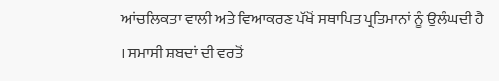ਆਂਚਲਿਕਤਾ ਵਾਲੀ ਅਤੇ ਵਿਆਕਰਣ ਪੱਖੋਂ ਸਥਾਪਿਤ ਪ੍ਰਤਿਮਾਨਾਂ ਨੂੰ ਉਲੰਘਦੀ ਹੈ । ਸਮਾਸੀ ਸ਼ਬਦਾਂ ਦੀ ਵਰਤੋਂ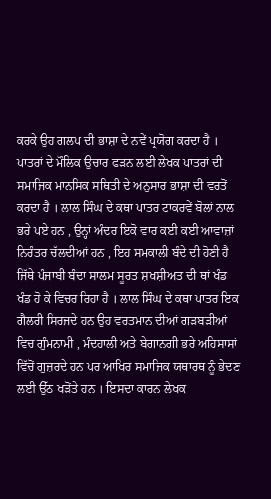ਕਰਕੇ ਉਹ ਗਲਪ ਦੀ ਭਾਸ਼ਾ ਦੇ ਨਵੇਂ ਪ੍ਰਯੋਗ ਕਰਦਾ ਹੈ । ਪਾਤਰਾਂ ਦੇ ਮੌਲਿਕ ਉਚਾਰ ਫੜਨ ਲਈ ਲੇਖਕ ਪਾਤਰਾਂ ਦੀ ਸਮਾਜਿਕ ਮਾਨਸਿਕ ਸਥਿਤੀ ਦੇ ਅਨੁਸਾਰ ਭਾਸ਼ਾ ਦੀ ਵਰਤੋਂ ਕਰਦਾ ਹੈ । ਲਾਲ ਸਿੰਘ ਦੇ ਕਥਾ ਪਾਤਰ ਟਾਕਰਵੇਂ ਬੋਲਾਂ ਨਾਲ ਭਰੇ ਪਏ ਹਨ , ਉਨ੍ਹਾਂ ਅੰਦਰ ਇਕੋ ਵਾਰ ਕਈ ਕਈ ਆਵਾਜ਼ਾਂ ਨਿਰੰਤਰ ਚੱਲਦੀਆਂ ਹਨ , ਇਹ ਸਮਕਾਲੀ ਬੰਦੇ ਦੀ ਹੋਣੀ ਹੈ ਜਿੱਥੇ ਪੰਜਾਬੀ ਬੰਦਾ ਸਾਲਮ ਸੂਰਤ ਸ਼ਖਸ਼ੀਅਤ ਦੀ ਥਾਂ ਖੰਡ ਖੰਡ ਹੋ ਕੇ ਵਿਚਰ ਰਿਹਾ ਹੈ । ਲਾਲ ਸਿੰਘ ਦੇ ਕਥਾ ਪਾਤਰ ਇਕ ਗੈਲਰੀ ਸਿਰਜਦੇ ਹਨ ਉਹ ਵਰਤਮਾਨ ਦੀਆਂ ਗੜਬੜੀਆਂ ਵਿਚ ਗੁੰਮਨਾਮੀ , ਮੰਦਹਾਲੀ ਅਤੇ ਬੇਗਾਨਗੀ ਭਰੇ ਅਹਿਸਾਸਾਂ ਵਿੱਚੋਂ ਗੁਜ਼ਰਦੇ ਹਨ ਪਰ ਆਖਿਰ ਸਮਾਜਿਕ ਯਥਾਰਥ ਨੂੰ ਭੇਦਣ ਲਈ ਉੱਠ ਖੜੋਂਤੇ ਹਨ । ਇਸਦਾ ਕਾਰਨ ਲੇਖਕ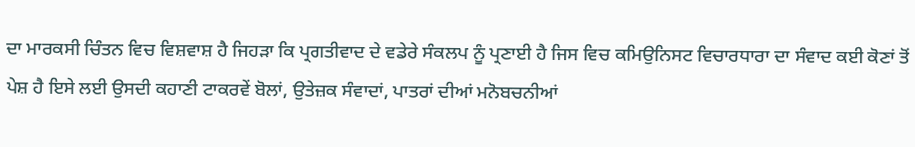ਦਾ ਮਾਰਕਸੀ ਚਿੰਤਨ ਵਿਚ ਵਿਸ਼ਵਾਸ਼ ਹੈ ਜਿਹੜਾ ਕਿ ਪ੍ਰਗਤੀਵਾਦ ਦੇ ਵਡੇਰੇ ਸੰਕਲਪ ਨੂੰ ਪ੍ਰਣਾਈ ਹੈ ਜਿਸ ਵਿਚ ਕਮਿਉਨਿਸਟ ਵਿਚਾਰਧਾਰਾ ਦਾ ਸੰਵਾਦ ਕਈ ਕੋਣਾਂ ਤੋਂ ਪੇਸ਼ ਹੈ ਇਸੇ ਲਈ ਉਸਦੀ ਕਹਾਣੀ ਟਾਕਰਵੇਂ ਬੋਲਾਂ, ਉਤੇਜ਼ਕ ਸੰਵਾਦਾਂ, ਪਾਤਰਾਂ ਦੀਆਂ ਮਨੋਬਚਨੀਆਂ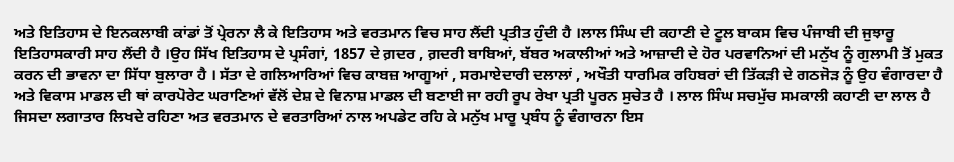ਅਤੇ ਇਤਿਹਾਸ ਦੇ ਇਨਕਲਾਬੀ ਕਾਂਡਾਂ ਤੋਂ ਪ੍ਰੇਰਨਾ ਲੈ ਕੇ ਇਤਿਹਾਸ ਅਤੇ ਵਰਤਮਾਨ ਵਿਚ ਸਾਹ ਲੈਂਦੀ ਪ੍ਰਤੀਤ ਹੁੰਦੀ ਹੈ ।ਲਾਲ ਸਿੰਘ ਦੀ ਕਹਾਣੀ ਦੇ ਟੂਲ ਬਾਕਸ ਵਿਚ ਪੰਜਾਬੀ ਦੀ ਜੁਝਾਰੂ ਇਤਿਹਾਸਕਾਰੀ ਸਾਹ ਲੈਂਦੀ ਹੈ ।ਉਹ ਸਿੱਖ ਇਤਿਹਾਸ ਦੇ ਪ੍ਰਸੰਗਾਂ, 1857 ਦੇ ਗ਼ਦਰ , ਗ਼ਦਰੀ ਬਾਬਿਆਂ, ਬੱਬਰ ਅਕਾਲੀਆਂ ਅਤੇ ਆਜ਼ਾਦੀ ਦੇ ਹੋਰ ਪਰਵਾਨਿਆਂ ਦੀ ਮਨੁੱਖ ਨੂੰ ਗੁਲਾਮੀ ਤੋਂ ਮੁਕਤ ਕਰਨ ਦੀ ਭਾਵਨਾ ਦਾ ਸਿੱਧਾ ਬੁਲਾਰਾ ਹੈ । ਸੱਤਾ ਦੇ ਗਲਿਆਰਿਆਂ ਵਿਚ ਕਾਬਜ਼ ਆਗੂਆਂ , ਸਰਮਾਏਦਾਰੀ ਦਲਾਲਾਂ , ਅਖੌਤੀ ਧਾਰਮਿਕ ਰਹਿਬਰਾਂ ਦੀ ਤਿੱਕੜੀ ਦੇ ਗਠਜੋੜ ਨੂੰ ਉਹ ਵੰਗਾਰਦਾ ਹੈ ਅਤੇ ਵਿਕਾਸ ਮਾਡਲ ਦੀ ਥਾਂ ਕਾਰਪੋਰੇਟ ਘਰਾਣਿਆਂ ਵੱਲੋਂ ਦੇਸ਼ ਦੇ ਵਿਨਾਸ਼ ਮਾਡਲ ਦੀ ਬਣਾਈ ਜਾ ਰਹੀ ਰੂਪ ਰੇਖਾ ਪ੍ਰਤੀ ਪੂਰਨ ਸੁਚੇਤ ਹੈ । ਲਾਲ ਸਿੰਘ ਸਚਮੁੱਚ ਸਮਕਾਲੀ ਕਹਾਣੀ ਦਾ ਲਾਲ ਹੈ ਜਿਸਦਾ ਲਗਾਤਾਰ ਲਿਖਦੇ ਰਹਿਣਾ ਅਤ ਵਰਤਮਾਨ ਦੇ ਵਰਤਾਰਿਆਂ ਨਾਲ ਅਪਡੇਟ ਰਹਿ ਕੇ ਮਨੁੱਖ ਮਾਰੂ ਪ੍ਰਬੰਧ ਨੂੰ ਵੰਗਾਰਨਾ ਇਸ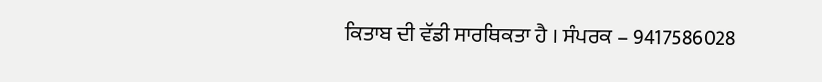ਕਿਤਾਬ ਦੀ ਵੱਡੀ ਸਾਰਥਿਕਤਾ ਹੈ । ਸੰਪਰਕ – 9417586028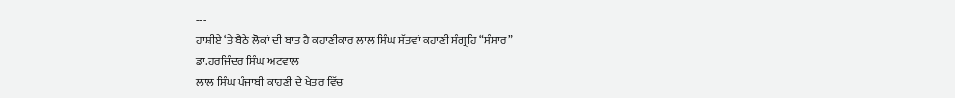---
ਹਾਸ਼ੀਏ ‘ਤੇ ਬੈਠੇ ਲੋਕਾਂ ਦੀ ਬਾਤ ਹੈ ਕਹਾਣੀਕਾਰ ਲਾਲ ਸਿੰਘ ਸੱਤਵਾਂ ਕਹਾਣੀ ਸੰਗ੍ਰਹਿ “ਸੰਸਾਰ”
ਡਾ.ਹਰਜਿੰਦਰ ਸਿੰਘ ਅਟਵਾਲ
ਲਾਲ ਸਿੰਘ ਪੰਜਾਬੀ ਕਾਹਣੀ ਦੇ ਖੇਤਰ ਵਿੱਚ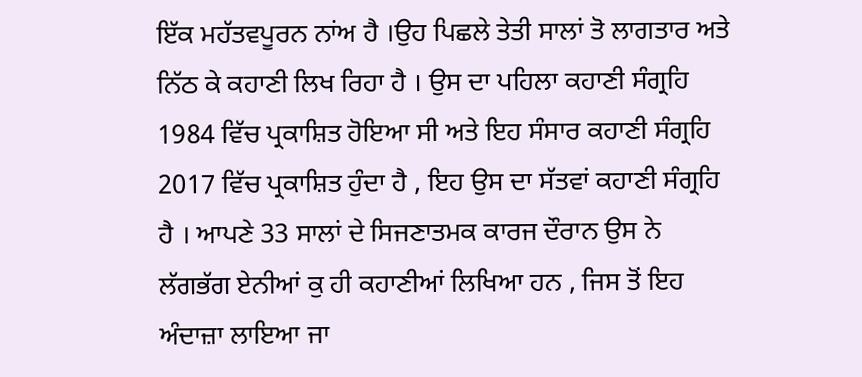ਇੱਕ ਮਹੱਤਵਪੂਰਨ ਨਾਂਅ ਹੈ ।ਉਹ ਪਿਛਲੇ ਤੇਤੀ ਸਾਲਾਂ ਤੋ ਲਾਗਤਾਰ ਅਤੇ ਨਿੱਠ ਕੇ ਕਹਾਣੀ ਲਿਖ ਰਿਹਾ ਹੈ । ਉਸ ਦਾ ਪਹਿਲਾ ਕਹਾਣੀ ਸੰਗ੍ਰਹਿ 1984 ਵਿੱਚ ਪ੍ਰਕਾਸ਼ਿਤ ਹੋਇਆ ਸੀ ਅਤੇ ਇਹ ਸੰਸਾਰ ਕਹਾਣੀ ਸੰਗ੍ਰਹਿ 2017 ਵਿੱਚ ਪ੍ਰਕਾਸ਼ਿਤ ਹੁੰਦਾ ਹੈ , ਇਹ ਉਸ ਦਾ ਸੱਤਵਾਂ ਕਹਾਣੀ ਸੰਗ੍ਰਹਿ ਹੈ । ਆਪਣੇ 33 ਸਾਲਾਂ ਦੇ ਸਿਜਣਾਤਮਕ ਕਾਰਜ ਦੌਰਾਨ ਉਸ ਨੇ ਲੱਗਭੱਗ ਏਨੀਆਂ ਕੁ ਹੀ ਕਹਾਣੀਆਂ ਲਿਖਿਆ ਹਨ , ਜਿਸ ਤੋਂ ਇਹ ਅੰਦਾਜ਼ਾ ਲਾਇਆ ਜਾ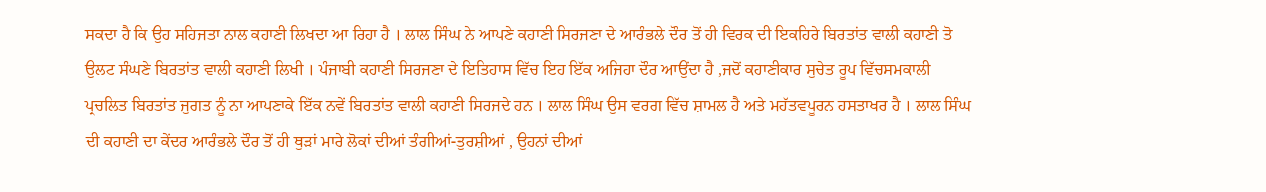ਸਕਦਾ ਹੈ ਕਿ ਉਹ ਸਹਿਜਤਾ ਨਾਲ ਕਹਾਣੀ ਲਿਖਦਾ ਆ ਰਿਹਾ ਹੈ । ਲਾਲ ਸਿੰਘ ਨੇ ਆਪਣੇ ਕਹਾਣੀ ਸਿਰਜਣਾ ਦੇ ਆਰੰਭਲੇ ਦੌਰ ਤੋਂ ਹੀ ਵਿਰਕ ਦੀ ਇਕਹਿਰੇ ਬਿਰਤਾਂਤ ਵਾਲੀ ਕਹਾਣੀ ਤੋ ਉਲਟ ਸੰਘਣੇ ਬਿਰਤਾਂਤ ਵਾਲੀ ਕਹਾਣੀ ਲਿਖੀ । ਪੰਜਾਬੀ ਕਹਾਣੀ ਸਿਰਜਣਾ ਦੇ ਇਤਿਹਾਸ ਵਿੱਚ ਇਹ ਇੱਕ ਅਜਿਹਾ ਦੌਰ ਆਉਂਦਾ ਹੈ ,ਜਦੋਂ ਕਹਾਣੀਕਾਰ ਸੁਚੇਤ ਰੂਪ ਵਿੱਚਸਮਕਾਲੀ ਪ੍ਰਚਲਿਤ ਬਿਰਤਾਂਤ ਜੁਗਤ ਨੂੰ ਨਾ ਆਪਣਾਕੇ ਇੱਕ ਨਵੇਂ ਬਿਰਤਾਂਤ ਵਾਲੀ ਕਹਾਣੀ ਸਿਰਜਦੇ ਹਨ । ਲਾਲ ਸਿੰਘ ਉਸ ਵਰਗ ਵਿੱਚ ਸ਼ਾਮਲ ਹੈ ਅਤੇ ਮਹੱਤਵਪੂਰਨ ਹਸਤਾਖਰ ਹੈ । ਲਾਲ ਸਿੰਘ ਦੀ ਕਹਾਣੀ ਦਾ ਕੇਂਦਰ ਆਰੰਭਲੇ ਦੌਰ ਤੋਂ ਹੀ ਥੁੜਾਂ ਮਾਰੇ ਲੋਕਾਂ ਦੀਆਂ ਤੰਗੀਆਂ-ਤੁਰਸ਼ੀਆਂ , ਉਹਨਾਂ ਦੀਆਂ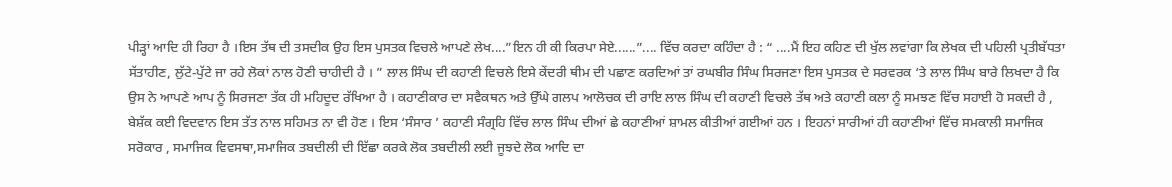ਪੀੜ੍ਹਾਂ ਆਦਿ ਹੀ ਰਿਹਾ ਹੈ ।ਇਸ ਤੱਥ ਦੀ ਤਸਦੀਕ ਉਹ ਇਸ ਪੁਸਤਕ ਵਿਚਲੇ ਆਪਣੇ ਲੇਖ....”ਇਨ ਹੀ ਕੀ ਕਿਰਪਾ ਸੇਏ......”.... ਵਿੱਚ ਕਰਦਾ ਕਹਿੰਦਾ ਹੈ : “ ....ਮੈਂ ਇਹ ਕਹਿਣ ਦੀ ਖੁੱਲ ਲਵਾਂਗਾ ਕਿ ਲੇਖਕ ਦੀ ਪਹਿਲੀ ਪ੍ਰਤੀਬੱਧਤਾ ਸੱਤਾਹੀਣ, ਲੁੱਟੇ-ਪੁੱਟੇ ਜਾ ਰਹੇ ਲੋਕਾਂ ਨਾਲ ਹੋਣੀ ਚਾਹੀਦੀ ਹੈ । ” ਲਾਲ ਸਿੰਘ ਦੀ ਕਹਾਣੀ ਵਿਚਲੇ ਇਸੇ ਕੇਂਦਰੀ ਥੀਮ ਦੀ ਪਛਾਣ ਕਰਦਿਆਂ ਤਾਂ ਰਘਬੀਰ ਸਿੰਘ ਸਿਰਜਣਾ ਇਸ ਪੁਸਤਕ ਦੇ ਸਰਵਰਕ ‘ਤੇ ਲਾਲ ਸਿੰਘ ਬਾਰੇ ਲਿਖਦਾ ਹੈ ਕਿ ਉਸ ਨੇ ਆਪਣੇ ਆਪ ਨੂੰ ਸਿਰਜਣਾ ਤੱਕ ਹੀ ਮਹਿਦੂਦ ਰੱਖਿਆ ਹੈ । ਕਹਾਣੀਕਾਰ ਦਾ ਸਵੈਕਥਨ ਅਤੇ ਉੱਘੇ ਗਲਪ ਆਲੋਚਕ ਦੀ ਰਾਇ ਲਾਲ ਸਿੰਘ ਦੀ ਕਹਾਣੀ ਵਿਚਲੇ ਤੱਥ ਅਤੇ ਕਹਾਣੀ ਕਲਾ ਨੂੰ ਸਮਝਣ ਵਿੱਚ ਸਹਾਈ ਹੋ ਸਕਦੀ ਹੈ , ਬੇਸ਼ੱਕ ਕਈ ਵਿਦਵਾਨ ਇਸ ਤੱਤ ਨਾਲ ਸਹਿਮਤ ਨਾ ਵੀ ਹੋਣ । ਇਸ ‘ਸੰਸਾਰ ’ ਕਹਾਣੀ ਸੰਗ੍ਰਹਿ ਵਿੱਚ ਲਾਲ ਸਿੰਘ ਦੀਆਂ ਛੇ ਕਹਾਣੀਆਂ ਸ਼ਾਮਲ ਕੀਤੀਆਂ ਗਈਆਂ ਹਨ । ਇਹਨਾਂ ਸਾਰੀਆਂ ਹੀ ਕਹਾਣੀਆਂ ਵਿੱਚ ਸਮਕਾਲੀ ਸਮਾਜਿਕ ਸਰੋਕਾਰ , ਸਮਾਜਿਕ ਵਿਵਸਥਾ,ਸਮਾਜਿਕ ਤਬਦੀਲੀ ਦੀ ਇੱਛਾ ਕਰਕੇ ਲੋਕ ਤਬਦੀਲੀ ਲਈ ਜੂਝਦੇ ਲੋਕ ਆਦਿ ਦਾ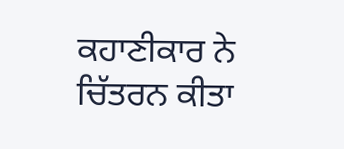ਕਹਾਣੀਕਾਰ ਨੇ ਚਿੱਤਰਨ ਕੀਤਾ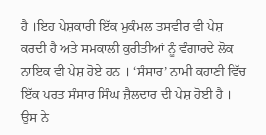ਹੈ ।ਇਹ ਪੇਸ਼ਕਾਰੀ ਇੱਕ ਮੁਕੰਮਲ ਤਸਵੀਰ ਵੀ ਪੇਸ਼ ਕਰਦੀ ਹੈ ਅਤੇ ਸਮਕਾਲੀ ਕੁਰੀਤੀਆਂ ਨੂੰ ਵੰਗਾਰਦੇ ਲੋਕ ਨਾਇਕ ਵੀ ਪੇਸ਼ ਹੋਏ ਹਨ । ‘ਸੰਸਾਰ’ ਨਾਮੀ ਕਹਾਣੀ ਵਿੱਚ ਇੱਕ ਪਰਤ ਸੰਸਾਰ ਸਿੰਘ ਜ਼ੈਲਦਾਰ ਦੀ ਪੇਸ਼ ਹੋਈ ਹੈ । ਉਸ ਨੇ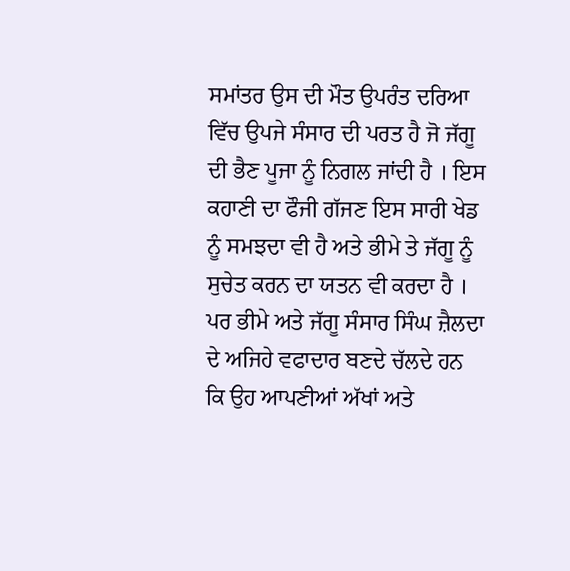ਸਮਾਂਤਰ ਉਸ ਦੀ ਮੌਤ ਉਪਰੰਤ ਦਰਿਆ ਵਿੱਚ ਉਪਜੇ ਸੰਸਾਰ ਦੀ ਪਰਤ ਹੈ ਜੋ ਜੱਗੂ ਦੀ ਭੈਣ ਪੂਜਾ ਨੂੰ ਨਿਗਲ ਜਾਂਦੀ ਹੈ । ਇਸ ਕਹਾਣੀ ਦਾ ਫੌਜੀ ਗੱਜਣ ਇਸ ਸਾਰੀ ਖੇਡ ਨੂੰ ਸਮਝਦਾ ਵੀ ਹੈ ਅਤੇ ਭੀਮੇ ਤੇ ਜੱਗੂ ਨੂੰ ਸੁਚੇਤ ਕਰਨ ਦਾ ਯਤਨ ਵੀ ਕਰਦਾ ਹੈ । ਪਰ ਭੀਮੇ ਅਤੇ ਜੱਗੂ ਸੰਸਾਰ ਸਿੰਘ ਜ਼ੈਲਦਾ ਦੇ ਅਜਿਹੇ ਵਫਾਦਾਰ ਬਣਦੇ ਚੱਲਦੇ ਹਨ ਕਿ ਉਹ ਆਪਣੀਆਂ ਅੱਖਾਂ ਅਤੇ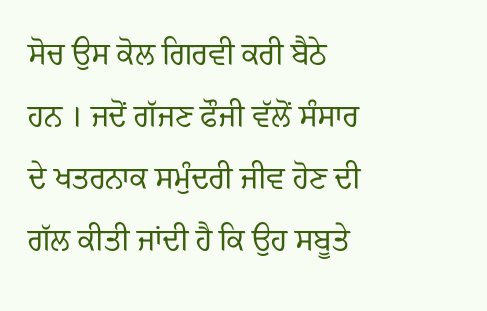ਸੋਚ ਉਸ ਕੋਲ ਗਿਰਵੀ ਕਰੀ ਬੈਠੇ ਹਨ । ਜਦੋਂ ਗੱਜਣ ਫੌਜੀ ਵੱਲੋਂ ਸੰਸਾਰ ਦੇ ਖਤਰਨਾਕ ਸਮੁੰਦਰੀ ਜੀਵ ਹੋਣ ਦੀ ਗੱਲ ਕੀਤੀ ਜਾਂਦੀ ਹੈ ਕਿ ਉਹ ਸਬੂਤੇ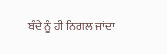ਬੰਦੇ ਨੂੰ ਹੀ ਨਿਗਲ ਜਾਂਦਾ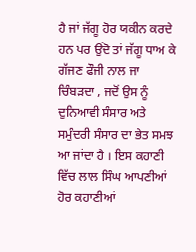ਹੈ ਜਾਂ ਜੱਗੂ ਹੋਰ ਯਕੀਨ ਕਰਦੇ ਹਨ ਪਰ ਉਂਦੋ ਤਾਂ ਜੱਗੂ ਧਾਅ ਕੇ ਗੱਜਣ ਫੌਜੀ ਨਾਲ ਜਾ ਚਿੰਬੜਦਾ , ਜਦੋਂ ਉਸ ਨੂੰ ਦੁਨਿਆਵੀ ਸੰਸਾਰ ਅਤੇ ਸਮੁੰਦਰੀ ਸੰਸਾਰ ਦਾ ਭੇਤ ਸਮਝ ਆ ਜਾਂਦਾ ਹੈ । ਇਸ ਕਹਾਣੀ ਵਿੱਚ ਲਾਲ ਸਿੰਘ ਆਪਣੀਆਂ ਹੋਰ ਕਹਾਣੀਆਂ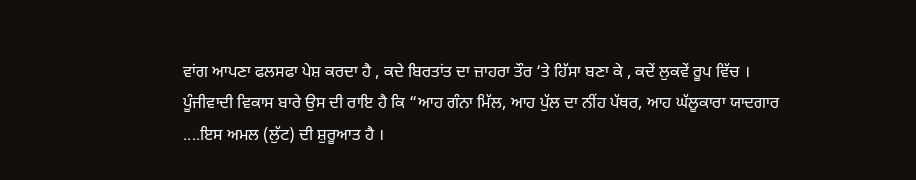ਵਾਂਗ ਆਪਣਾ ਫਲਸਫਾ ਪੇਸ਼ ਕਰਦਾ ਹੈ , ਕਦੇ ਬਿਰਤਾਂਤ ਦਾ ਜ਼ਾਹਰਾ ਤੌਰ ‘ਤੇ ਹਿੱਸਾ ਬਣਾ ਕੇ , ਕਦੇਂ ਲੁਕਵੇਂ ਰੂਪ ਵਿੱਚ । ਪੂੰਜੀਵਾਦੀ ਵਿਕਾਸ ਬਾਰੇ ਉਸ ਦੀ ਰਾਇ ਹੈ ਕਿ “ਆਹ ਗੰਨਾ ਮਿੱਲ, ਆਹ ਪੁੱਲ ਦਾ ਨੀਂਹ ਪੱਥਰ, ਆਹ ਘੱਲੂਕਾਰਾ ਯਾਦਗਾਰ ....ਇਸ ਅਮਲ (ਲੁੱਟ) ਦੀ ਸ਼ੁਰੂਆਤ ਹੈ ।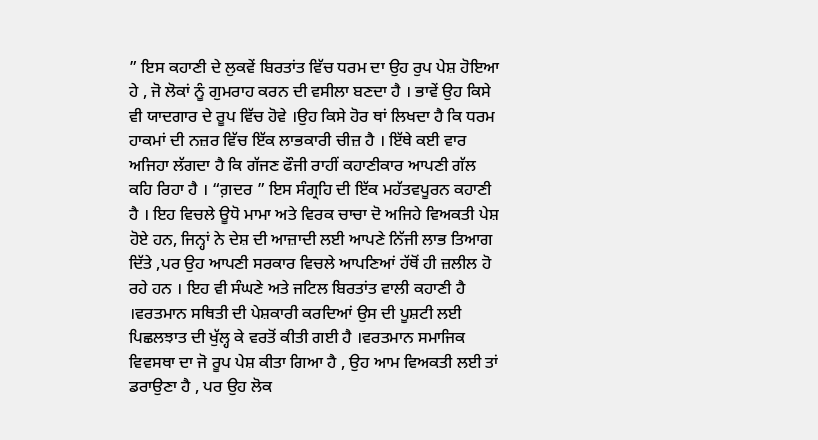” ਇਸ ਕਹਾਣੀ ਦੇ ਲੁਕਵੇਂ ਬਿਰਤਾਂਤ ਵਿੱਚ ਧਰਮ ਦਾ ਉਹ ਰੁਪ ਪੇਸ਼ ਹੋਇਆ ਹੇ , ਜੋ ਲੋਕਾਂ ਨੂੰ ਗੁਮਰਾਹ ਕਰਨ ਦੀ ਵਸੀਲਾ ਬਣਦਾ ਹੈ । ਭਾਵੇਂ ਉਹ ਕਿਸੇ ਵੀ ਯਾਦਗਾਰ ਦੇ ਰੂਪ ਵਿੱਚ ਹੋਵੇ ।ਉਹ ਕਿਸੇ ਹੋਰ ਥਾਂ ਲਿਖਦਾ ਹੈ ਕਿ ਧਰਮ ਹਾਕਮਾਂ ਦੀ ਨਜ਼ਰ ਵਿੱਚ ਇੱਕ ਲਾਭਕਾਰੀ ਚੀਜ਼ ਹੈ । ਇੱਥੇ ਕਈ ਵਾਰ ਅਜਿਹਾ ਲੱਗਦਾ ਹੈ ਕਿ ਗੱਜਣ ਫੌਜੀ ਰਾਹੀਂ ਕਹਾਣੀਕਾਰ ਆਪਣੀ ਗੱਲ ਕਹਿ ਰਿਹਾ ਹੈ । “ਗ਼ਦਰ ” ਇਸ ਸੰਗ੍ਰਹਿ ਦੀ ਇੱਕ ਮਹੱਤਵਪੂਰਨ ਕਹਾਣੀ ਹੈ । ਇਹ ਵਿਚਲੇ ਊਧੋ ਮਾਮਾ ਅਤੇ ਵਿਰਕ ਚਾਚਾ ਦੋ ਅਜਿਹੇ ਵਿਅਕਤੀ ਪੇਸ਼ ਹੋਏ ਹਨ, ਜਿਨ੍ਹਾਂ ਨੇ ਦੇਸ਼ ਦੀ ਆਜ਼ਾਦੀ ਲਈ ਆਪਣੇ ਨਿੱਜੀ ਲਾਭ ਤਿਆਗ ਦਿੱਤੇ ,ਪਰ ਉਹ ਆਪਣੀ ਸਰਕਾਰ ਵਿਚਲੇ ਆਪਣਿਆਂ ਹੱਥੋਂ ਹੀ ਜ਼ਲੀਲ ਹੋ ਰਹੇ ਹਨ । ਇਹ ਵੀ ਸੰਘਣੇ ਅਤੇ ਜਟਿਲ ਬਿਰਤਾਂਤ ਵਾਲੀ ਕਹਾਣੀ ਹੈ ।ਵਰਤਮਾਨ ਸਥਿਤੀ ਦੀ ਪੇਸ਼ਕਾਰੀ ਕਰਦਿਆਂ ਉਸ ਦੀ ਪੂਸ਼ਟੀ ਲਈ ਪਿਛਲਝਾਤ ਦੀ ਖੁੱਲ੍ਹ ਕੇ ਵਰਤੋਂ ਕੀਤੀ ਗਈ ਹੈ ।ਵਰਤਮਾਨ ਸਮਾਜਿਕ ਵਿਵਸਥਾ ਦਾ ਜੋ ਰੂਪ ਪੇਸ਼ ਕੀਤਾ ਗਿਆ ਹੈ , ਉਹ ਆਮ ਵਿਅਕਤੀ ਲਈ ਤਾਂ ਡਰਾਉਣਾ ਹੈ , ਪਰ ਉਹ ਲੋਕ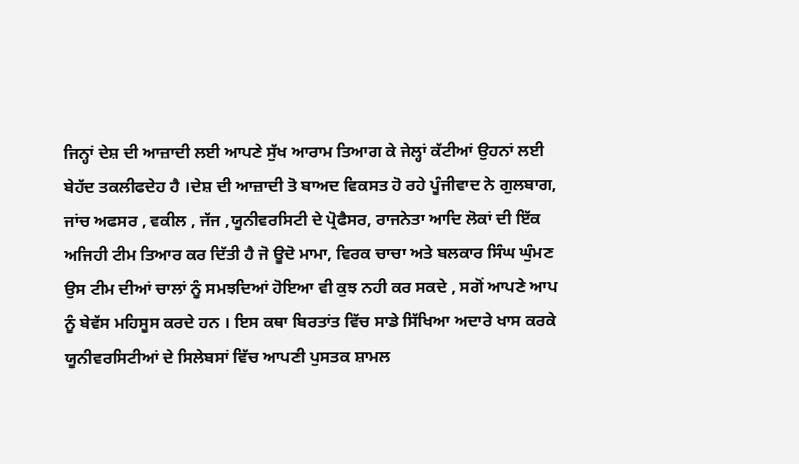ਜਿਨ੍ਹਾਂ ਦੇਸ਼ ਦੀ ਆਜ਼ਾਦੀ ਲਈ ਆਪਣੇ ਸੁੱਖ ਆਰਾਮ ਤਿਆਗ ਕੇ ਜੇਲ੍ਹਾਂ ਕੱਟੀਆਂ ਉਹਨਾਂ ਲਈ ਬੇਹੱਦ ਤਕਲੀਫਦੇਹ ਹੈ ।ਦੇਸ਼ ਦੀ ਆਜ਼ਾਦੀ ਤੋ ਬਾਅਦ ਵਿਕਸਤ ਹੋ ਰਹੇ ਪੂੰਜੀਵਾਦ ਨੇ ਗੁਲਬਾਗ, ਜਾਂਚ ਅਫਸਰ , ਵਕੀਲ , ਜੱਜ ,ਯੂਨੀਵਰਸਿਟੀ ਦੇ ਪ੍ਰੋਫੈਸਰ, ਰਾਜਨੇਤਾ ਆਦਿ ਲੋਕਾਂ ਦੀ ਇੱਕ ਅਜਿਹੀ ਟੀਮ ਤਿਆਰ ਕਰ ਦਿੱਤੀ ਹੈ ਜੋ ਊਦੋ ਮਾਮਾ, ਵਿਰਕ ਚਾਚਾ ਅਤੇ ਬਲਕਾਰ ਸਿੰਘ ਘੁੰਮਣ ਉਸ ਟੀਮ ਦੀਆਂ ਚਾਲਾਂ ਨੂੰ ਸਮਝਦਿਆਂ ਹੋਇਆ ਵੀ ਕੁਝ ਨਹੀ ਕਰ ਸਕਦੇ , ਸਗੋਂ ਆਪਣੇ ਆਪ ਨੂੰ ਬੇਵੱਸ ਮਹਿਸੂਸ ਕਰਦੇ ਹਨ । ਇਸ ਕਥਾ ਬਿਰਤਾਂਤ ਵਿੱਚ ਸਾਡੇ ਸਿੱਖਿਆ ਅਦਾਰੇ ਖਾਸ ਕਰਕੇ ਯੂਨੀਵਰਸਿਟੀਆਂ ਦੇ ਸਿਲੇਬਸਾਂ ਵਿੱਚ ਆਪਣੀ ਪੁਸਤਕ ਸ਼ਾਮਲ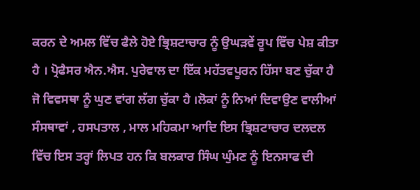ਕਰਨ ਦੇ ਅਮਲ ਵਿੱਚ ਫੈਲੇ ਹੋਏ ਭ੍ਰਿਸ਼ਟਾਚਾਰ ਨੂੰ ਉਘੜਵੇਂ ਰੂਪ ਵਿੱਚ ਪੇਸ਼ ਕੀਤਾ ਹੈ । ਪ੍ਰੋਫੈਸਰ ਐਨ.ਐਸ. ਪੁਰੇਵਾਲ ਦਾ ਇੱਕ ਮਹੱਤਵਪੂਰਨ ਹਿੱਸਾ ਬਣ ਚੁੱਕਾ ਹੈ ਜੋ ਵਿਵਸਥਾ ਨੂੰ ਘੁਣ ਵਾਂਗ ਲੱਗ ਚੁੱਕਾ ਹੈ ।ਲੋਕਾਂ ਨੂੰ ਨਿਆਂ ਦਿਵਾਉਣ ਵਾਲੀਆਂ ਸੰਸਥਾਵਾਂ , ਹਸਪਤਾਲ , ਮਾਲ ਮਹਿਕਮਾ ਆਦਿ ਇਸ ਭ੍ਰਿਸ਼ਟਾਚਾਰ ਦਲਦਲ ਵਿੱਚ ਇਸ ਤਰ੍ਹਾਂ ਲਿਪਤ ਹਨ ਕਿ ਬਲਕਾਰ ਸਿੰਘ ਘੁੰਮਣ ਨੂੰ ਇਨਸਾਫ ਦੀ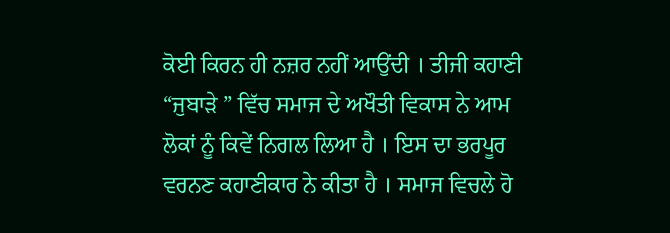ਕੋਈ ਕਿਰਨ ਹੀ ਨਜ਼ਰ ਨਹੀਂ ਆਉਂਦੀ । ਤੀਜੀ ਕਹਾਣੀ “ਜੁਬਾੜੇ ” ਵਿੱਚ ਸਮਾਜ ਦੇ ਅਖੌਤੀ ਵਿਕਾਸ ਨੇ ਆਮ ਲੋਕਾਂ ਨੂੰ ਕਿਵੇਂ ਨਿਗਲ ਲਿਆ ਹੈ । ਇਸ ਦਾ ਭਰਪੂਰ ਵਰਨਣ ਕਹਾਣੀਕਾਰ ਨੇ ਕੀਤਾ ਹੈ । ਸਮਾਜ ਵਿਚਲੇ ਹੋ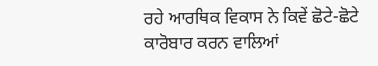ਰਹੇ ਆਰਥਿਕ ਵਿਕਾਸ ਨੇ ਕਿਵੇਂ ਛੋਟੇ-ਛੋਟੇ ਕਾਰੋਬਾਰ ਕਰਨ ਵਾਲਿਆਂ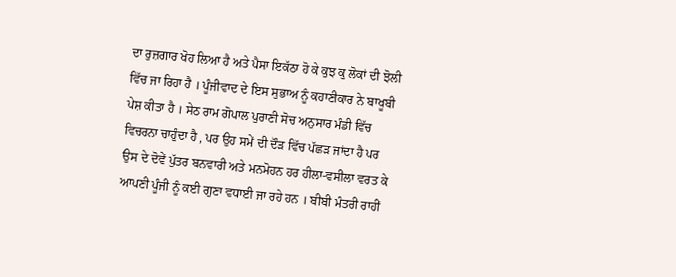ਦਾ ਰੁਜ਼ਗਾਰ ਖੋਹ ਲਿਆ ਹੈ ਅਤੇ ਪੈਸਾ ਇਕੱਠਾ ਹੋ ਕੇ ਕੁਝ ਕੁ ਲੋਕਾਂ ਦੀ ਝੋਲੀ ਵਿੱਚ ਜਾ ਰਿਹਾ ਹੈ । ਪੂੰਜੀਵਾਦ ਦੇ ਇਸ ਸੁਭਾਅ ਨੂੰ ਕਹਾਣੀਕਾਰ ਨੇ ਬਾਖੂਬੀ ਪੇਸ਼ ਕੀਤਾ ਹੈ । ਸੇਠ ਰਾਮ ਗੋਪਾਲ ਪੁਰਾਣੀ ਸੋਚ ਅਨੁਸਾਰ ਮੰਡੀ ਵਿੱਚ ਵਿਚਰਨਾ ਚਾਹੁੰਦਾ ਹੈ , ਪਰ ਉਹ ਸਮੇਂ ਦੀ ਦੌੜ ਵਿੱਚ ਪੱਛੜ ਜਾਂਦਾ ਹੈ ਪਰ ਉਸ ਦੇ ਦੋਵੇਂ ਪੁੱਤਰ ਬਨਵਾਰੀ ਅਤੇ ਮਨਮੋਹਨ ਹਰ ਹੀਲਾ-ਵਸੀਲਾ ਵਰਤ ਕੇ ਆਪਣੀ ਪੂੰਜੀ ਨੂੰ ਕਈ ਗੁਣਾ ਵਧਾਈ ਜਾ ਰਹੇ ਹਨ । ਬੀਬੀ ਮੰਤਰੀ ਰਾਹੀਂ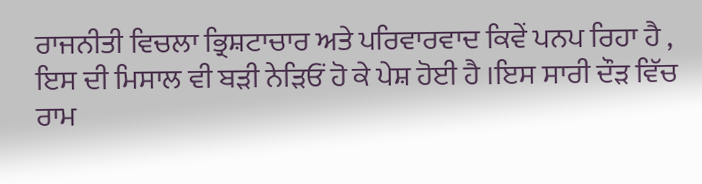ਰਾਜਨੀਤੀ ਵਿਚਲਾ ਭ੍ਰਿਸ਼ਟਾਚਾਰ ਅਤੇ ਪਰਿਵਾਰਵਾਦ ਕਿਵੇਂ ਪਨਪ ਰਿਹਾ ਹੈ , ਇਸ ਦੀ ਮਿਸਾਲ ਵੀ ਬੜੀ ਨੇੜਿਓਂ ਹੋ ਕੇ ਪੇਸ਼ ਹੋਈ ਹੈ ।ਇਸ ਸਾਰੀ ਦੌੜ ਵਿੱਚ ਰਾਮ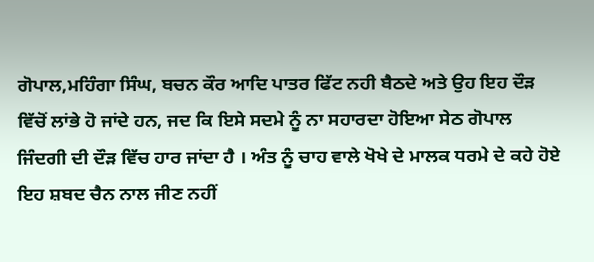ਗੋਪਾਲ,ਮਹਿੰਗਾ ਸਿੰਘ, ਬਚਨ ਕੌਰ ਆਦਿ ਪਾਤਰ ਫਿੱਟ ਨਹੀ ਬੈਠਦੇ ਅਤੇ ਉਹ ਇਹ ਦੌੜ ਵਿੱਚੋਂ ਲਾਂਭੇ ਹੋ ਜਾਂਦੇ ਹਨ, ਜਦ ਕਿ ਇਸੇ ਸਦਮੇ ਨੂੰ ਨਾ ਸਹਾਰਦਾ ਹੋਇਆ ਸੇਠ ਗੋਪਾਲ ਜਿੰਦਗੀ ਦੀ ਦੌੜ ਵਿੱਚ ਹਾਰ ਜਾਂਦਾ ਹੈ । ਅੰਤ ਨੂੰ ਚਾਹ ਵਾਲੇ ਖੋਖੇ ਦੇ ਮਾਲਕ ਧਰਮੇ ਦੇ ਕਹੇ ਹੋਏ ਇਹ ਸ਼ਬਦ ਚੈਨ ਨਾਲ ਜੀਣ ਨਹੀਂ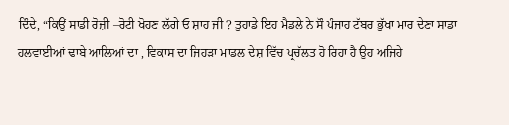ਦਿੰਦੇ, “ਕਿਉਂ ਸਾਡੀ ਰੋਜ਼ੀ –ਰੋਟੀ ਖੋਹਣ ਲੱਗੇ ਓ ਸ਼ਾਹ ਜੀ ? ਤੁਹਾਡੇ ਇਹ ਮੈਡਲੇ ਨੇ ਸੌ ਪੰਜਾਹ ਟੱਬਰ ਭੁੱਖਾ ਮਾਰ ਦੇਣਾ ਸਾਡਾ ਹਲਵਾਈਆਂ ਢਾਬੇ ਆਲਿਆਂ ਦਾ , ਵਿਕਾਸ ਦਾ ਜਿਹੜਾ ਮਾਡਲ ਦੇਸ਼ ਵਿੱਚ ਪ੍ਰਚੱਲਤ ਹੋ ਰਿਹਾ ਹੈ ਉਹ ਅਜਿਹੇ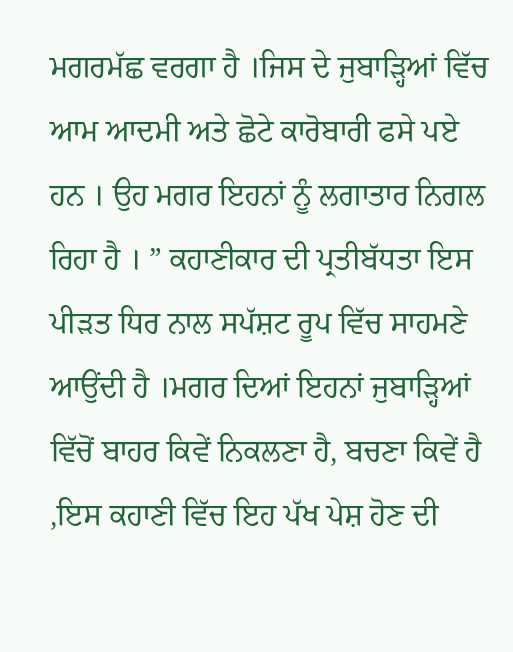ਮਗਰਮੱਛ ਵਰਗਾ ਹੈ ।ਜਿਸ ਦੇ ਜੁਬਾੜ੍ਹਿਆਂ ਵਿੱਚ ਆਮ ਆਦਮੀ ਅਤੇ ਛੋਟੇ ਕਾਰੋਬਾਰੀ ਫਸੇ ਪਏ ਹਨ । ਉਹ ਮਗਰ ਇਹਨਾਂ ਨੂੰ ਲਗਾਤਾਰ ਨਿਗਲ ਰਿਹਾ ਹੈ । ” ਕਹਾਣੀਕਾਰ ਦੀ ਪ੍ਰਤੀਬੱਧਤਾ ਇਸ ਪੀੜਤ ਧਿਰ ਨਾਲ ਸਪੱਸ਼ਟ ਰੂਪ ਵਿੱਚ ਸਾਹਮਣੇ ਆਉਂਦੀ ਹੈ ।ਮਗਰ ਦਿਆਂ ਇਹਨਾਂ ਜੁਬਾੜ੍ਹਿਆਂ ਵਿੱਚੋਂ ਬਾਹਰ ਕਿਵੇਂ ਨਿਕਲਣਾ ਹੈ, ਬਚਣਾ ਕਿਵੇਂ ਹੈ ,ਇਸ ਕਹਾਣੀ ਵਿੱਚ ਇਹ ਪੱਖ ਪੇਸ਼ ਹੋਣ ਦੀ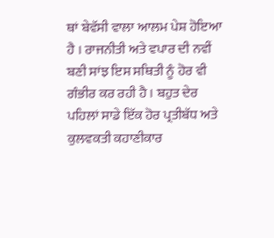ਥਾਂ ਬੇਵੱਸੀ ਵਾਲਾ ਆਲਮ ਪੇਸ਼ ਹੋਇਆ ਹੈ । ਰਾਜਨੀਤੀ ਅਤੇ ਵਪਾਰ ਦੀ ਨਵੀਂ ਬਣੀ ਸਾਂਝ ਇਸ ਸਥਿਤੀ ਨੂੰ ਹੋਰ ਵੀ ਗੰਭੀਰ ਕਰ ਰਹੀ ਹੈ । ਬਹੁਤ ਦੇਰ ਪਹਿਲਾਂ ਸਾਡੇ ਇੱਕ ਹੋਰ ਪ੍ਰਤੀਬੱਧ ਅਤੇ ਕੁਲਵਕਤੀ ਕਹਾਣੀਕਾਰ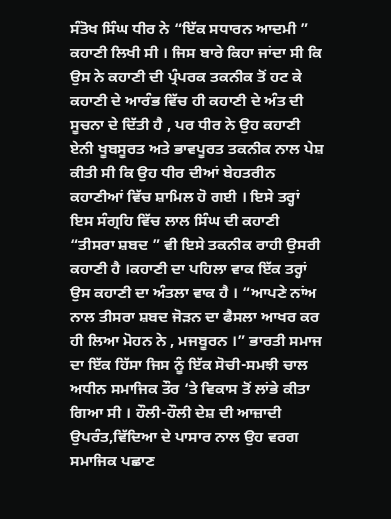ਸੰਤੋਖ ਸਿੰਘ ਧੀਰ ਨੇ “ਇੱਕ ਸਧਾਰਨ ਆਦਮੀ ” ਕਹਾਣੀ ਲਿਖੀ ਸੀ । ਜਿਸ ਬਾਰੇ ਕਿਹਾ ਜਾਂਦਾ ਸੀ ਕਿ ਉਸ ਨੇ ਕਹਾਣੀ ਦੀ ਪ੍ਰੰਪਰਕ ਤਕਨੀਕ ਤੋਂ ਹਟ ਕੇ ਕਹਾਣੀ ਦੇ ਆਰੰਭ ਵਿੱਚ ਹੀ ਕਹਾਣੀ ਦੇ ਅੰਤ ਦੀ ਸੂਚਨਾ ਦੇ ਦਿੱਤੀ ਹੈ , ਪਰ ਧੀਰ ਨੇ ਉਹ ਕਹਾਣੀ ਏਨੀ ਖੂਬਸੂਰਤ ਅਤੇ ਭਾਵਪੂਰਤ ਤਕਨੀਕ ਨਾਲ ਪੇਸ਼ ਕੀਤੀ ਸੀ ਕਿ ਉਹ ਧੀਰ ਦੀਆਂ ਬੇਹਤਰੀਨ ਕਹਾਣੀਆਂ ਵਿੱਚ ਸ਼ਾਮਿਲ ਹੋ ਗਈ । ਇਸੇ ਤਰ੍ਹਾਂ ਇਸ ਸੰਗ੍ਰਹਿ ਵਿੱਚ ਲਾਲ ਸਿੰਘ ਦੀ ਕਹਾਣੀ “ਤੀਸਰਾ ਸ਼ਬਦ ” ਵੀ ਇਸੇ ਤਕਨੀਕ ਰਾਹੀ ਉਸਰੀ ਕਹਾਣੀ ਹੈ ।ਕਹਾਣੀ ਦਾ ਪਹਿਲਾ ਵਾਕ ਇੱਕ ਤਰ੍ਹਾਂ ਉਸ ਕਹਾਣੀ ਦਾ ਅੰਤਲਾ ਵਾਕ ਹੈ । “ਆਪਣੇ ਨਾਂਅ ਨਾਲ ਤੀਸਰਾ ਸ਼ਬਦ ਜੋੜਨ ਦਾ ਫੈਸਲਾ ਆਖਰ ਕਰ ਹੀ ਲਿਆ ਮੋਹਨ ਨੇ , ਮਜਬੂਰਨ ।” ਭਾਰਤੀ ਸਮਾਜ ਦਾ ਇੱਕ ਹਿੱਸਾ ਜਿਸ ਨੂੰ ਇੱਕ ਸੋਚੀ-ਸਮਝੀ ਚਾਲ ਅਧੀਨ ਸਮਾਜਿਕ ਤੌਰ ‘ਤੇ ਵਿਕਾਸ ਤੋਂ ਲਾਂਭੇ ਕੀਤਾ ਗਿਆ ਸੀ । ਹੌਲੀ-ਹੌਲੀ ਦੇਸ਼ ਦੀ ਆਜ਼ਾਦੀ ਉਪਰੰਤ,ਵਿੱਦਿਆ ਦੇ ਪਾਸਾਰ ਨਾਲ ਉਹ ਵਰਗ ਸਮਾਜਿਕ ਪਛਾਣ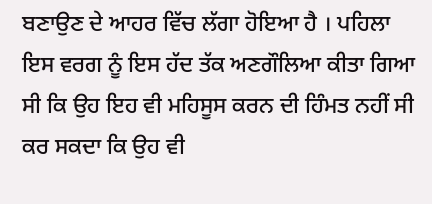ਬਣਾਉਣ ਦੇ ਆਹਰ ਵਿੱਚ ਲੱਗਾ ਹੋਇਆ ਹੈ । ਪਹਿਲਾ ਇਸ ਵਰਗ ਨੂੰ ਇਸ ਹੱਦ ਤੱਕ ਅਣਗੌਲਿਆ ਕੀਤਾ ਗਿਆ ਸੀ ਕਿ ਉਹ ਇਹ ਵੀ ਮਹਿਸੂਸ ਕਰਨ ਦੀ ਹਿੰਮਤ ਨਹੀਂ ਸੀ ਕਰ ਸਕਦਾ ਕਿ ਉਹ ਵੀ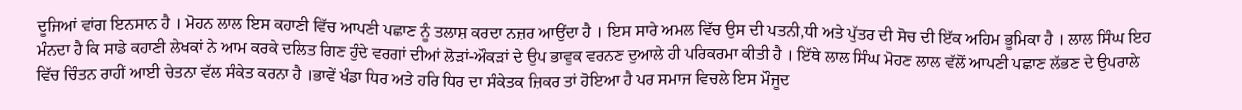ਦੂਜਿਆਂ ਵਾਂਗ ਇਨਸਾਨ ਹੈ । ਮੋਹਨ ਲਾਲ ਇਸ ਕਹਾਣੀ ਵਿੱਚ ਆਪਣੀ ਪਛਾਣ ਨੂੰ ਤਲਾਸ਼ ਕਰਦਾ ਨਜ਼ਰ ਆਉਂਦਾ ਹੈ । ਇਸ ਸਾਰੇ ਅਮਲ ਵਿੱਚ ਉਸ ਦੀ ਪਤਨੀ,ਧੀ ਅਤੇ ਪੁੱਤਰ ਦੀ ਸੋਚ ਦੀ ਇੱਕ ਅਹਿਮ ਭੂਮਿਕਾ ਹੈ । ਲਾਲ ਸਿੰਘ ਇਹ ਮੰਨਦਾ ਹੈ ਕਿ ਸਾਡੇ ਕਹਾਣੀ ਲੇਖਕਾਂ ਨੇ ਆਮ ਕਰਕੇ ਦਲਿਤ ਗਿਣ ਹੁੰਦੇ ਵਰਗਾਂ ਦੀਆਂ ਲੋੜਾਂ-ਔਕੜਾਂ ਦੇ ਉਪ ਭਾਵੁਕ ਵਰਨਣ ਦੁਆਲੇ ਹੀ ਪਰਿਕਰਮਾ ਕੀਤੀ ਹੈ । ਇੱਥੇ ਲਾਲ ਸਿੰਘ ਮੋਹਣ ਲਾਲ ਵੱਲੋਂ ਆਪਣੀ ਪਛਾਣ ਲੱਭਣ ਦੇ ਉਪਰਾਲੇ ਵਿੱਚ ਚਿੰਤਨ ਰਾਹੀਂ ਆਈ ਚੇਤਨਾ ਵੱਲ ਸੰਕੇਤ ਕਰਨਾ ਹੈ ।ਭਾਵੇਂ ਖੰਡਾ ਧਿਰ ਅਤੇ ਹਰਿ ਧਿਰ ਦਾ ਸੰਕੇਤਕ ਜ਼ਿਕਰ ਤਾਂ ਹੋਇਆ ਹੈ ਪਰ ਸਮਾਜ ਵਿਚਲੇ ਇਸ ਮੌਜੂਦ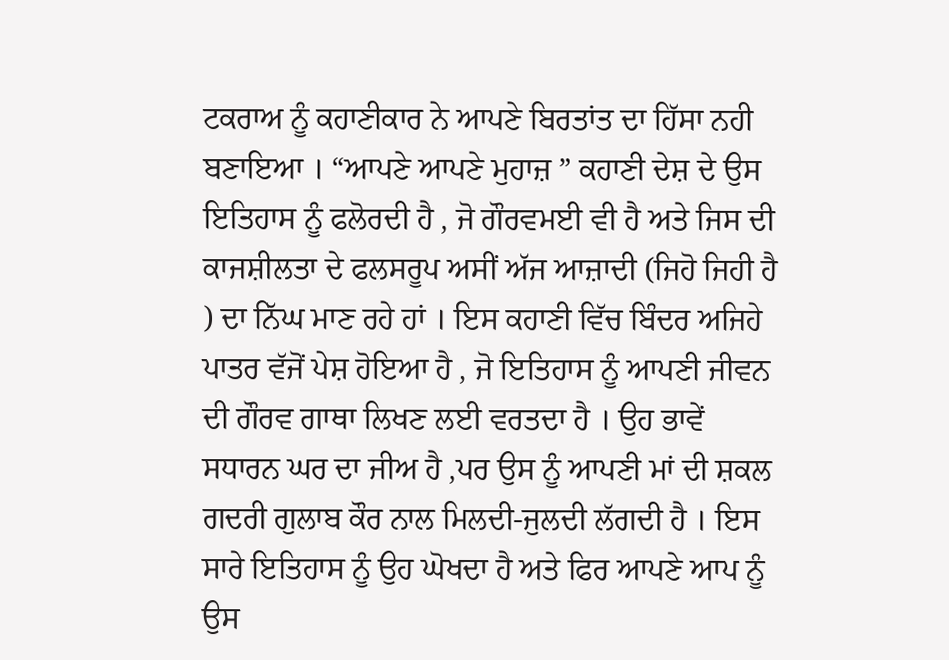ਟਕਰਾਅ ਨੂੰ ਕਹਾਣੀਕਾਰ ਨੇ ਆਪਣੇ ਬਿਰਤਾਂਤ ਦਾ ਹਿੱਸਾ ਨਹੀ ਬਣਾਇਆ । “ਆਪਣੇ ਆਪਣੇ ਮੁਹਾਜ਼ ” ਕਹਾਣੀ ਦੇਸ਼ ਦੇ ਉਸ ਇਤਿਹਾਸ ਨੂੰ ਫਲੋਰਦੀ ਹੈ , ਜੋ ਗੌਰਵਮਈ ਵੀ ਹੈ ਅਤੇ ਜਿਸ ਦੀ ਕਾਜਸ਼ੀਲਤਾ ਦੇ ਫਲਸਰੂਪ ਅਸੀਂ ਅੱਜ ਆਜ਼ਾਦੀ (ਜਿਹੋ ਜਿਹੀ ਹੈ ) ਦਾ ਨਿੱਘ ਮਾਣ ਰਹੇ ਹਾਂ । ਇਸ ਕਹਾਣੀ ਵਿੱਚ ਬਿੰਦਰ ਅਜਿਹੇ ਪਾਤਰ ਵੱਜੋਂ ਪੇਸ਼ ਹੋਇਆ ਹੈ , ਜੋ ਇਤਿਹਾਸ ਨੂੰ ਆਪਣੀ ਜੀਵਨ ਦੀ ਗੌਰਵ ਗਾਥਾ ਲਿਖਣ ਲਈ ਵਰਤਦਾ ਹੈ । ਉਹ ਭਾਵੇਂ ਸਧਾਰਨ ਘਰ ਦਾ ਜੀਅ ਹੈ ,ਪਰ ਉਸ ਨੂੰ ਆਪਣੀ ਮਾਂ ਦੀ ਸ਼ਕਲ ਗਦਰੀ ਗੁਲਾਬ ਕੌਰ ਨਾਲ ਮਿਲਦੀ-ਜੁਲਦੀ ਲੱਗਦੀ ਹੈ । ਇਸ ਸਾਰੇ ਇਤਿਹਾਸ ਨੂੰ ਉਹ ਘੋਖਦਾ ਹੈ ਅਤੇ ਫਿਰ ਆਪਣੇ ਆਪ ਨੂੰ ਉਸ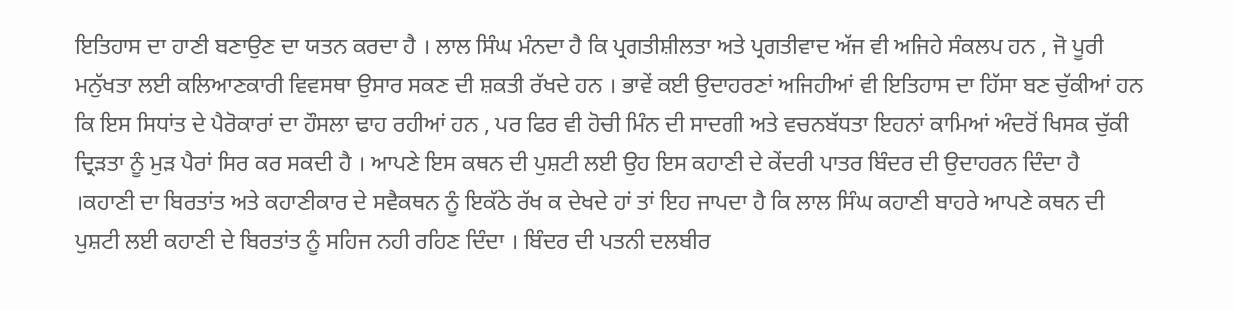ਇਤਿਹਾਸ ਦਾ ਹਾਣੀ ਬਣਾਉਣ ਦਾ ਯਤਨ ਕਰਦਾ ਹੈ । ਲਾਲ ਸਿੰਘ ਮੰਨਦਾ ਹੈ ਕਿ ਪ੍ਰਗਤੀਸ਼ੀਲਤਾ ਅਤੇ ਪ੍ਰਗਤੀਵਾਦ ਅੱਜ ਵੀ ਅਜਿਹੇ ਸੰਕਲਪ ਹਨ , ਜੋ ਪੂਰੀ ਮਨੁੱਖਤਾ ਲਈ ਕਲਿਆਣਕਾਰੀ ਵਿਵਸਥਾ ਉਸਾਰ ਸਕਣ ਦੀ ਸ਼ਕਤੀ ਰੱਖਦੇ ਹਨ । ਭਾਵੇਂ ਕਈ ਉਦਾਹਰਣਾਂ ਅਜਿਹੀਆਂ ਵੀ ਇਤਿਹਾਸ ਦਾ ਹਿੱਸਾ ਬਣ ਚੁੱਕੀਆਂ ਹਨ ਕਿ ਇਸ ਸਿਧਾਂਤ ਦੇ ਪੈਰੋਕਾਰਾਂ ਦਾ ਹੌਸਲਾ ਢਾਹ ਰਹੀਆਂ ਹਨ , ਪਰ ਫਿਰ ਵੀ ਹੋਚੀ ਮਿੰਨ ਦੀ ਸਾਦਗੀ ਅਤੇ ਵਚਨਬੱਧਤਾ ਇਹਨਾਂ ਕਾਮਿਆਂ ਅੰਦਰੋਂ ਖਿਸਕ ਚੁੱਕੀ ਦ੍ਰਿੜਤਾ ਨੂੰ ਮੁੜ ਪੈਰਾਂ ਸਿਰ ਕਰ ਸਕਦੀ ਹੈ । ਆਪਣੇ ਇਸ ਕਥਨ ਦੀ ਪੁਸ਼ਟੀ ਲਈ ਉਹ ਇਸ ਕਹਾਣੀ ਦੇ ਕੇਂਦਰੀ ਪਾਤਰ ਬਿੰਦਰ ਦੀ ਉਦਾਹਰਨ ਦਿੰਦਾ ਹੈ ।ਕਹਾਣੀ ਦਾ ਬਿਰਤਾਂਤ ਅਤੇ ਕਹਾਣੀਕਾਰ ਦੇ ਸਵੈਕਥਨ ਨੂੰ ਇਕੱਠੇ ਰੱਖ ਕ ਦੇਖਦੇ ਹਾਂ ਤਾਂ ਇਹ ਜਾਪਦਾ ਹੈ ਕਿ ਲਾਲ ਸਿੰਘ ਕਹਾਣੀ ਬਾਹਰੇ ਆਪਣੇ ਕਥਨ ਦੀ ਪੁਸ਼ਟੀ ਲਈ ਕਹਾਣੀ ਦੇ ਬਿਰਤਾਂਤ ਨੂੰ ਸਹਿਜ ਨਹੀ ਰਹਿਣ ਦਿੰਦਾ । ਬਿੰਦਰ ਦੀ ਪਤਨੀ ਦਲਬੀਰ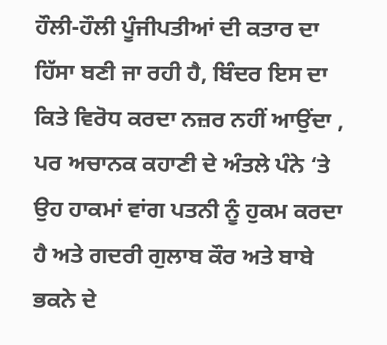ਹੌਲੀ-ਹੌਲੀ ਪੂੰਜੀਪਤੀਆਂ ਦੀ ਕਤਾਰ ਦਾ ਹਿੱਸਾ ਬਣੀ ਜਾ ਰਹੀ ਹੈ, ਬਿੰਦਰ ਇਸ ਦਾ ਕਿਤੇ ਵਿਰੋਧ ਕਰਦਾ ਨਜ਼ਰ ਨਹੀਂ ਆਉਂਦਾ , ਪਰ ਅਚਾਨਕ ਕਹਾਣੀ ਦੇ ਅੰਤਲੇ ਪੰਨੇ ‘ਤੇ ਉਹ ਹਾਕਮਾਂ ਵਾਂਗ ਪਤਨੀ ਨੂੰ ਹੁਕਮ ਕਰਦਾ ਹੈ ਅਤੇ ਗਦਰੀ ਗੁਲਾਬ ਕੌਰ ਅਤੇ ਬਾਬੇ ਭਕਨੇ ਦੇ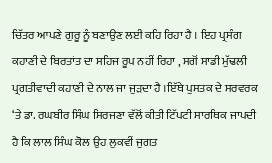ਚਿੱਤਰ ਆਪਣੇ ਗੁਰੂ ਨੂੰ ਬਣਾਉਣ ਲਈ ਕਹਿ ਰਿਹਾ ਹੈ । ਇਹ ਪ੍ਰਸੰਗ ਕਹਾਣੀ ਦੇ ਬਿਰਤਾਂਤ ਦਾ ਸਹਿਜ ਰੂਪ ਨਹੀਂ ਰਿਹਾ , ਸਗੋਂ ਸਾਡੀ ਮੁੱਢਲੀ ਪ੍ਰਗਤੀਵਾਦੀ ਕਹਾਣੀ ਦੇ ਨਾਲ ਜਾ ਜੁੜਦਾ ਹੈ ।ਇੱਥੇ ਪੁਸਤਕ ਦੇ ਸਰਵਰਕ ‘ਤੇ ਡਾ. ਰਘਬੀਰ ਸਿੰਘ ਸਿਰਜਣਾ ਵੱਲੋਂ ਕੀਤੀ ਟਿੱਪਟੀ ਸਾਰਥਿਕ ਜਾਪਦੀ ਹੈ ਕਿ ਲਾਲ ਸਿੰਘ ਕੋਲ ਉਹ ਲੁਕਵੀਂ ਜੁਗਤ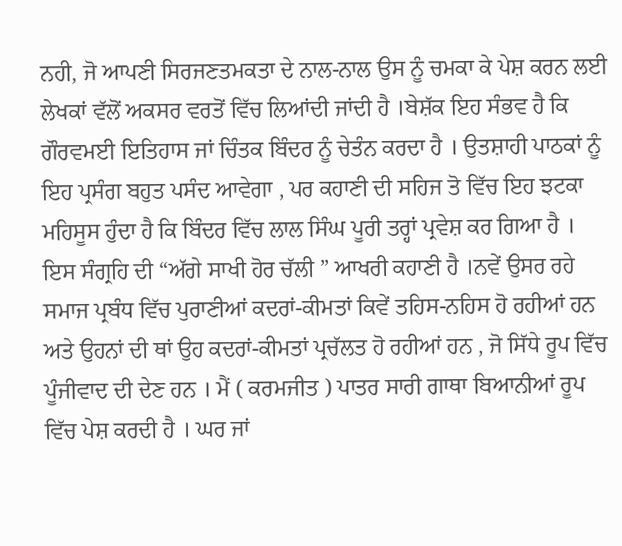ਨਹੀ, ਜੋ ਆਪਣੀ ਸਿਰਜਣਤਮਕਤਾ ਦੇ ਨਾਲ-ਨਾਲ ਉਸ ਨੂੰ ਚਮਕਾ ਕੇ ਪੇਸ਼ ਕਰਨ ਲਈ ਲੇਖਕਾਂ ਵੱਲੋਂ ਅਕਸਰ ਵਰਤੋਂ ਵਿੱਚ ਲਿਆਂਦੀ ਜਾਂਦੀ ਹੈ ।ਬੇਸ਼ੱਕ ਇਹ ਸੰਭਵ ਹੈ ਕਿ ਗੌਰਵਮਈ ਇਤਿਹਾਸ ਜਾਂ ਚਿੰਤਕ ਬਿੰਦਰ ਨੂੰ ਚੇਤੰਨ ਕਰਦਾ ਹੈ । ਉਤਸ਼ਾਹੀ ਪਾਠਕਾਂ ਨੂੰ ਇਹ ਪ੍ਰਸੰਗ ਬਹੁਤ ਪਸੰਦ ਆਵੇਗਾ , ਪਰ ਕਹਾਣੀ ਦੀ ਸਹਿਜ ਤੋ ਵਿੱਚ ਇਹ ਝਟਕਾ ਮਹਿਸੂਸ ਹੁੰਦਾ ਹੈ ਕਿ ਬਿੰਦਰ ਵਿੱਚ ਲਾਲ ਸਿੰਘ ਪੂਰੀ ਤਰ੍ਹਾਂ ਪ੍ਰਵੇਸ਼ ਕਰ ਗਿਆ ਹੈ । ਇਸ ਸੰਗ੍ਰਹਿ ਦੀ “ਅੱਗੇ ਸਾਖੀ ਹੋਰ ਚੱਲੀ ” ਆਖਰੀ ਕਹਾਣੀ ਹੈ ।ਨਵੇਂ ਉਸਰ ਰਹੇ ਸਮਾਜ ਪ੍ਰਬੰਧ ਵਿੱਚ ਪੁਰਾਣੀਆਂ ਕਦਰਾਂ-ਕੀਮਤਾਂ ਕਿਵੇਂ ਤਹਿਸ-ਨਹਿਸ ਹੋ ਰਹੀਆਂ ਹਨ ਅਤੇ ਉਹਨਾਂ ਦੀ ਥਾਂ ਉਹ ਕਦਰਾਂ-ਕੀਮਤਾਂ ਪ੍ਰਚੱਲਤ ਹੋ ਰਹੀਆਂ ਹਨ , ਜੋ ਸਿੱਧੇ ਰੂਪ ਵਿੱਚ ਪੂੰਜੀਵਾਦ ਦੀ ਦੇਣ ਹਨ । ਮੈਂ ( ਕਰਮਜੀਤ ) ਪਾਤਰ ਸਾਰੀ ਗਾਥਾ ਬਿਆਨੀਆਂ ਰੂਪ ਵਿੱਚ ਪੇਸ਼ ਕਰਦੀ ਹੈ । ਘਰ ਜਾਂ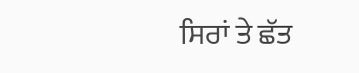ਸਿਰਾਂ ਤੇ ਛੱਤ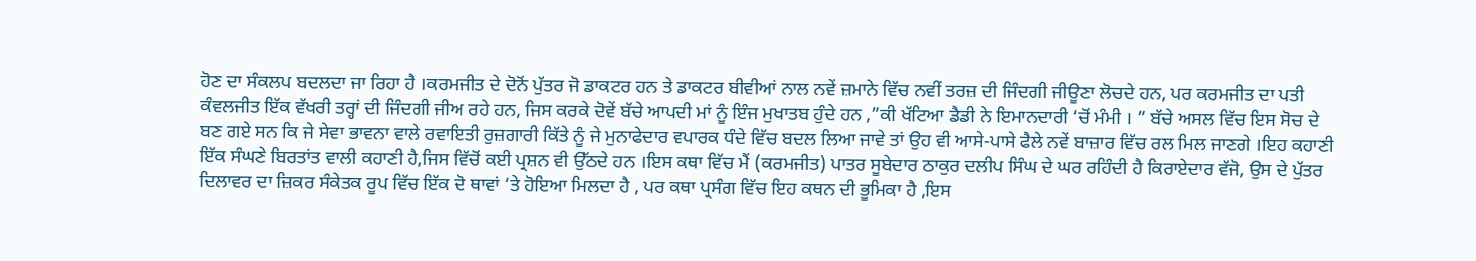ਹੋਣ ਦਾ ਸੰਕਲਪ ਬਦਲਦਾ ਜਾ ਰਿਹਾ ਹੈ ।ਕਰਮਜੀਤ ਦੇ ਦੋਨੋਂ ਪੁੱਤਰ ਜੋ ਡਾਕਟਰ ਹਨ ਤੇ ਡਾਕਟਰ ਬੀਵੀਆਂ ਨਾਲ ਨਵੇਂ ਜ਼ਮਾਨੇ ਵਿੱਚ ਨਵੀਂ ਤਰਜ਼ ਦੀ ਜਿੰਦਗੀ ਜੀਊਣਾ ਲੋਚਦੇ ਹਨ, ਪਰ ਕਰਮਜੀਤ ਦਾ ਪਤੀ ਕੰਵਲਜੀਤ ਇੱਕ ਵੱਖਰੀ ਤਰ੍ਹਾਂ ਦੀ ਜਿੰਦਗੀ ਜੀਅ ਰਹੇ ਹਨ, ਜਿਸ ਕਰਕੇ ਦੋਵੇਂ ਬੱਚੇ ਆਪਦੀ ਮਾਂ ਨੂੰ ਇੰਜ ਮੁਖਾਤਬ ਹੁੰਦੇ ਹਨ ,”ਕੀ ਖੱਟਿਆ ਡੈਡੀ ਨੇ ਇਮਾਨਦਾਰੀ ‘ਚੋਂ ਮੰਮੀ । ” ਬੱਚੇ ਅਸਲ ਵਿੱਚ ਇਸ ਸੋਚ ਦੇ ਬਣ ਗਏ ਸਨ ਕਿ ਜੇ ਸੇਵਾ ਭਾਵਨਾ ਵਾਲੇ ਰਵਾਇਤੀ ਰੁਜ਼ਗਾਰੀ ਕਿੱਤੇ ਨੂੰ ਜੇ ਮੁਨਾਫੇਦਾਰ ਵਪਾਰਕ ਧੰਦੇ ਵਿੱਚ ਬਦਲ ਲਿਆ ਜਾਵੇ ਤਾਂ ਉਹ ਵੀ ਆਸੇ-ਪਾਸੇ ਫੈਲੇ ਨਵੇਂ ਬਾਜ਼ਾਰ ਵਿੱਚ ਰਲ ਮਿਲ ਜਾਣਗੇ ।ਇਹ ਕਹਾਣੀ ਇੱਕ ਸੰਘਣੇ ਬਿਰਤਾਂਤ ਵਾਲੀ ਕਹਾਣੀ ਹੈ,ਜਿਸ ਵਿੱਚੋਂ ਕਈ ਪ੍ਰਸ਼ਨ ਵੀ ਉੱਠਦੇ ਹਨ ।ਇਸ ਕਥਾ ਵਿੱਚ ਮੈਂ (ਕਰਮਜੀਤ) ਪਾਤਰ ਸੂਬੇਦਾਰ ਠਾਕੁਰ ਦਲੀਪ ਸਿੰਘ ਦੇ ਘਰ ਰਹਿੰਦੀ ਹੈ ਕਿਰਾਏਦਾਰ ਵੱਜੋ, ਉਸ ਦੇ ਪੁੱਤਰ ਦਿਲਾਵਰ ਦਾ ਜ਼ਿਕਰ ਸੰਕੇਤਕ ਰੂਪ ਵਿੱਚ ਇੱਕ ਦੋ ਥਾਵਾਂ ‘ਤੇ ਹੋਇਆ ਮਿਲਦਾ ਹੈ , ਪਰ ਕਥਾ ਪ੍ਰਸੰਗ ਵਿੱਚ ਇਹ ਕਥਨ ਦੀ ਭੂਮਿਕਾ ਹੈ ,ਇਸ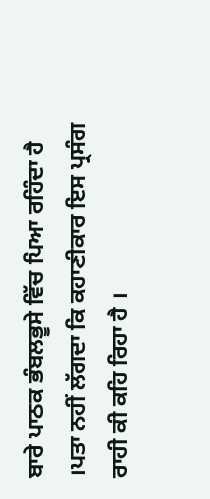ਬਾਰੇ ਪਾਠਕ ਭੰਬਲਭੂਸੇ ਵਿੱਚ ਪਿਆ ਰਹਿੰਦਾ ਹੈ ।ਪਤਾ ਨਹੀਂ ਲੱਗਦਾ ਕਿ ਕਹਾਣੀਕਾਰ ਇਸ ਪ੍ਰਸੰਗ ਰਾਹੀ ਕੀ ਕਹਿ ਰਿਹਾ ਹੈ ।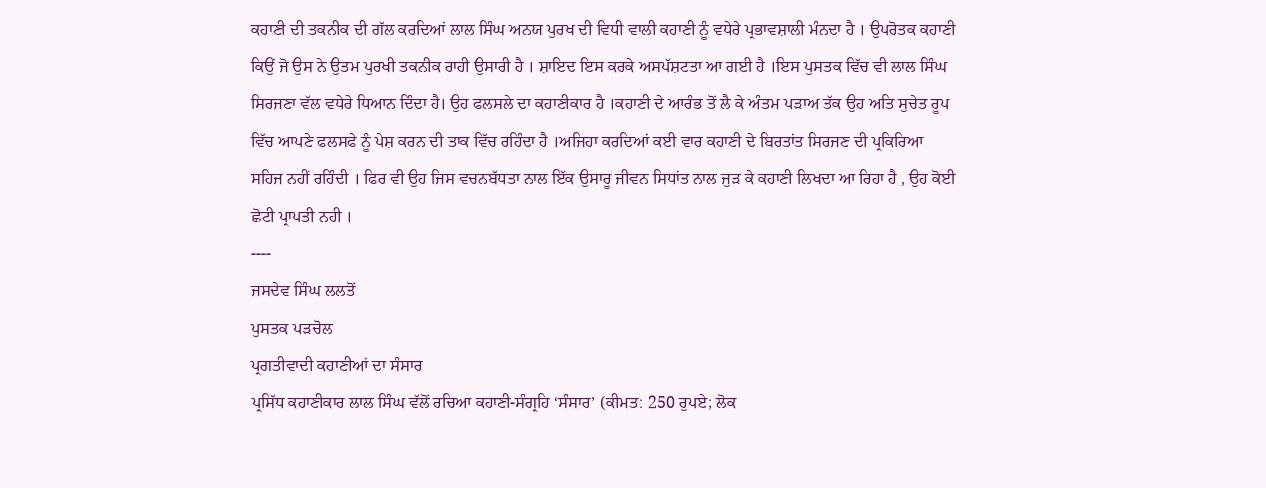ਕਹਾਣੀ ਦੀ ਤਕਨੀਕ ਦੀ ਗੱਲ ਕਰਦਿਆਂ ਲਾਲ ਸਿੰਘ ਅਨਯ ਪੁਰਖ ਦੀ ਵਿਧੀ ਵਾਲੀ ਕਹਾਣੀ ਨੂੰ ਵਧੇਰੇ ਪ੍ਰਭਾਵਸ਼ਾਲੀ ਮੰਨਦਾ ਹੈ । ਉਪਰੋਤਕ ਕਹਾਣੀ ਕਿਉਂ ਜੋ ਉਸ ਨੇ ਉਤਮ ਪੁਰਖੀ ਤਕਨੀਕ ਰਾਹੀ ਉਸਾਰੀ ਹੈ । ਸ਼ਾਇਦ ਇਸ ਕਰਕੇ ਅਸਪੱਸ਼ਟਤਾ ਆ ਗਈ ਹੈ ।ਇਸ ਪੁਸਤਕ ਵਿੱਚ ਵੀ ਲਾਲ ਸਿੰਘ ਸਿਰਜਣਾ ਵੱਲ ਵਧੇਰੇ ਧਿਆਨ ਦਿੰਦਾ ਹੈ। ਉਹ ਫਲਸਲੇ ਦਾ ਕਹਾਣੀਕਾਰ ਹੈ ।ਕਹਾਣੀ ਦੇ ਆਰੰਭ ਤੋਂ ਲੈ ਕੇ ਅੰਤਮ ਪੜਾਅ ਤੱਕ ਉਹ ਅਤਿ ਸੁਚੇਤ ਰੂਪ ਵਿੱਚ ਆਪਣੇ ਫਲਸਫੇ ਨੂੰ ਪੇਸ਼ ਕਰਨ ਦੀ ਤਾਕ ਵਿੱਚ ਰਹਿੰਦਾ ਹੈ ।ਅਜਿਹਾ ਕਰਦਿਆਂ ਕਈ ਵਾਰ ਕਹਾਣੀ ਦੇ ਬਿਰਤਾਂਤ ਸਿਰਜਣ ਦੀ ਪ੍ਰਕਿਰਿਆ ਸਹਿਜ ਨਹੀਂ ਰਹਿੰਦੀ । ਫਿਰ ਵੀ ਉਹ ਜਿਸ ਵਚਨਬੱਧਤਾ ਨਾਲ ਇੱਕ ਉਸਾਰੂ ਜੀਵਨ ਸਿਧਾਂਤ ਨਾਲ ਜੁੜ ਕੇ ਕਹਾਣੀ ਲਿਖਦਾ ਆ ਰਿਹਾ ਹੈ , ਉਹ ਕੋਈ ਛੋਟੀ ਪ੍ਰਾਪਤੀ ਨਹੀ ।
----
ਜਸਦੇਵ ਸਿੰਘ ਲਲਤੋਂ
ਪੁਸਤਕ ਪੜਚੋਲ
ਪ੍ਰਗਤੀਵਾਦੀ ਕਹਾਣੀਆਂ ਦਾ ਸੰਸਾਰ
ਪ੍ਰਸਿੱਧ ਕਹਾਣੀਕਾਰ ਲਾਲ ਸਿੰਘ ਵੱਲੋਂ ਰਚਿਆ ਕਹਾਣੀ-ਸੰਗ੍ਰਹਿ ‘ਸੰਸਾਰ’ (ਕੀਮਤ: 250 ਰੁਪਏ; ਲੋਕ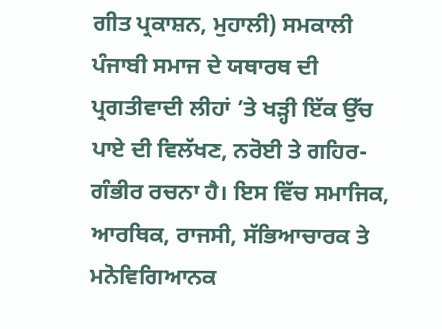ਗੀਤ ਪ੍ਰਕਾਸ਼ਨ, ਮੁਹਾਲੀ) ਸਮਕਾਲੀ ਪੰਜਾਬੀ ਸਮਾਜ ਦੇ ਯਥਾਰਥ ਦੀ ਪ੍ਰਗਤੀਵਾਦੀ ਲੀਹਾਂ ’ਤੇ ਖੜ੍ਹੀ ਇੱਕ ਉੱਚ ਪਾਏ ਦੀ ਵਿਲੱਖਣ, ਨਰੋਈ ਤੇ ਗਹਿਰ-ਗੰਭੀਰ ਰਚਨਾ ਹੈ। ਇਸ ਵਿੱਚ ਸਮਾਜਿਕ, ਆਰਥਿਕ, ਰਾਜਸੀ, ਸੱਭਿਆਚਾਰਕ ਤੇ ਮਨੋਵਿਗਿਆਨਕ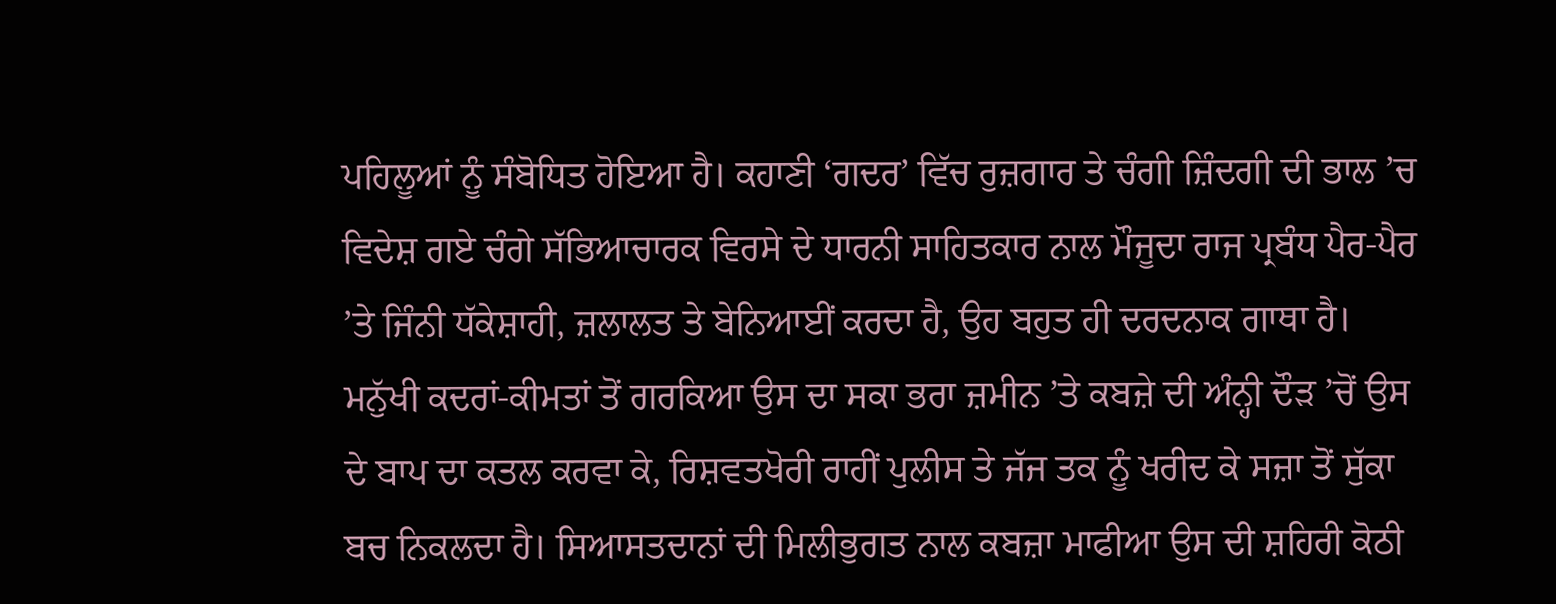ਪਹਿਲੂਆਂ ਨੂੰ ਸੰਬੋਧਿਤ ਹੋਇਆ ਹੈ। ਕਹਾਣੀ ‘ਗਦਰ’ ਵਿੱਚ ਰੁਜ਼ਗਾਰ ਤੇ ਚੰਗੀ ਜ਼ਿੰਦਗੀ ਦੀ ਭਾਲ ’ਚ ਵਿਦੇਸ਼ ਗਏ ਚੰਗੇ ਸੱਭਿਆਚਾਰਕ ਵਿਰਸੇ ਦੇ ਧਾਰਨੀ ਸਾਹਿਤਕਾਰ ਨਾਲ ਮੌਜੂਦਾ ਰਾਜ ਪ੍ਰਬੰਧ ਪੈਰ-ਪੈਰ ’ਤੇ ਜਿੰਨੀ ਧੱਕੇਸ਼ਾਹੀ, ਜ਼ਲਾਲਤ ਤੇ ਬੇਨਿਆਈਂ ਕਰਦਾ ਹੈ, ਉਹ ਬਹੁਤ ਹੀ ਦਰਦਨਾਕ ਗਾਥਾ ਹੈ। ਮਨੁੱਖੀ ਕਦਰਾਂ-ਕੀਮਤਾਂ ਤੋਂ ਗਰਕਿਆ ਉਸ ਦਾ ਸਕਾ ਭਰਾ ਜ਼ਮੀਨ ’ਤੇ ਕਬਜ਼ੇ ਦੀ ਅੰਨ੍ਹੀ ਦੌੜ ’ਚੋਂ ਉਸ ਦੇ ਬਾਪ ਦਾ ਕਤਲ ਕਰਵਾ ਕੇ, ਰਿਸ਼ਵਤਖੋਰੀ ਰਾਹੀਂ ਪੁਲੀਸ ਤੇ ਜੱਜ ਤਕ ਨੂੰ ਖਰੀਦ ਕੇ ਸਜ਼ਾ ਤੋਂ ਸੁੱਕਾ ਬਚ ਨਿਕਲਦਾ ਹੈ। ਸਿਆਸਤਦਾਨਾਂ ਦੀ ਮਿਲੀਭੁਗਤ ਨਾਲ ਕਬਜ਼ਾ ਮਾਫੀਆ ਉਸ ਦੀ ਸ਼ਹਿਰੀ ਕੋਠੀ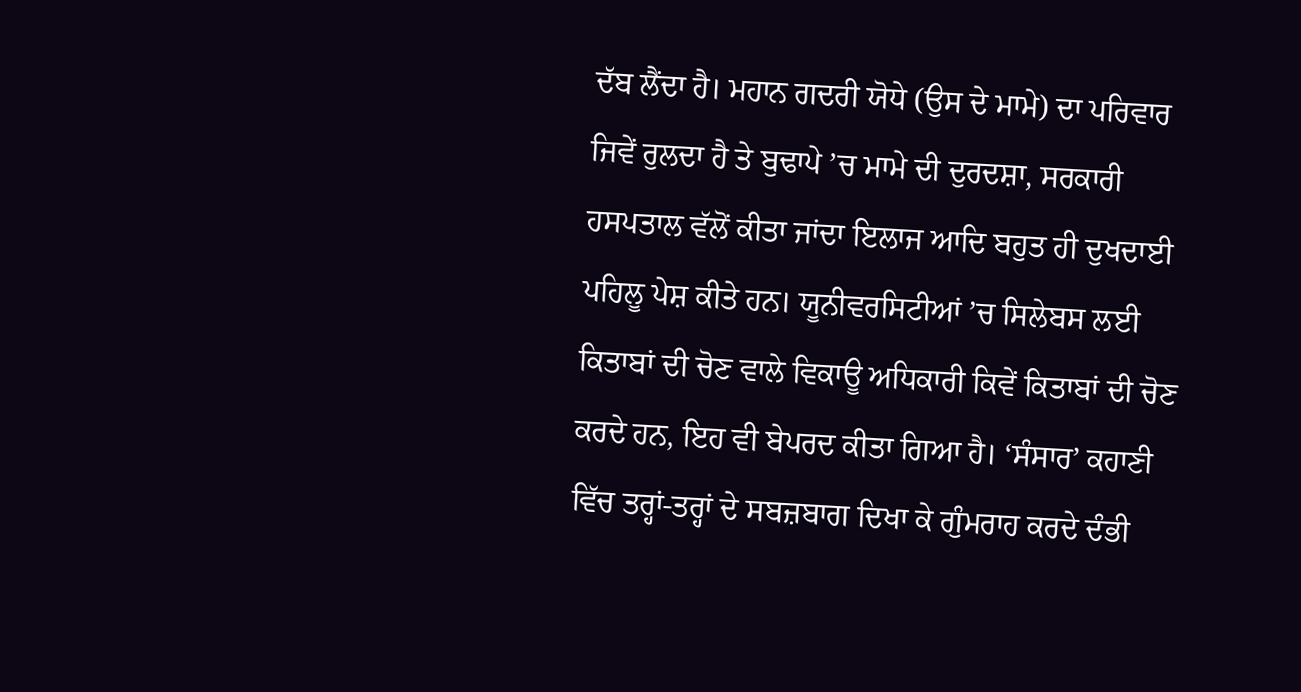ਦੱਬ ਲੈਂਦਾ ਹੈ। ਮਹਾਨ ਗਦਰੀ ਯੋਧੇ (ਉਸ ਦੇ ਮਾਮੇ) ਦਾ ਪਰਿਵਾਰ ਜਿਵੇਂ ਰੁਲਦਾ ਹੈ ਤੇ ਬੁਢਾਪੇ ’ਚ ਮਾਮੇ ਦੀ ਦੁਰਦਸ਼ਾ, ਸਰਕਾਰੀ ਹਸਪਤਾਲ ਵੱਲੋਂ ਕੀਤਾ ਜਾਂਦਾ ਇਲਾਜ ਆਦਿ ਬਹੁਤ ਹੀ ਦੁਖਦਾਈ ਪਹਿਲੂ ਪੇਸ਼ ਕੀਤੇ ਹਨ। ਯੂਨੀਵਰਸਿਟੀਆਂ ’ਚ ਸਿਲੇਬਸ ਲਈ ਕਿਤਾਬਾਂ ਦੀ ਚੋਣ ਵਾਲੇ ਵਿਕਾਊ ਅਧਿਕਾਰੀ ਕਿਵੇਂ ਕਿਤਾਬਾਂ ਦੀ ਚੋਣ ਕਰਦੇ ਹਨ, ਇਹ ਵੀ ਬੇਪਰਦ ਕੀਤਾ ਗਿਆ ਹੈ। ‘ਸੰਸਾਰ’ ਕਹਾਣੀ ਵਿੱਚ ਤਰ੍ਹਾਂ-ਤਰ੍ਹਾਂ ਦੇ ਸਬਜ਼ਬਾਗ ਦਿਖਾ ਕੇ ਗੁੰਮਰਾਹ ਕਰਦੇ ਦੰਭੀ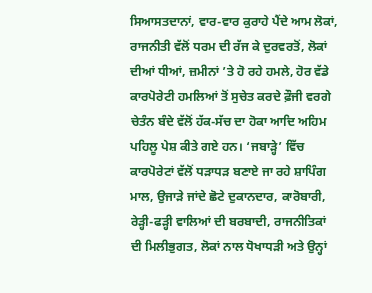ਸਿਆਸਤਦਾਨਾਂ, ਵਾਰ-ਵਾਰ ਕੁਰਾਹੇ ਪੈਂਦੇ ਆਮ ਲੋਕਾਂ, ਰਾਜਨੀਤੀ ਵੱਲੋਂ ਧਰਮ ਦੀ ਰੱਜ ਕੇ ਦੁਰਵਰਤੋਂ, ਲੋਕਾਂ ਦੀਆਂ ਧੀਆਂ, ਜ਼ਮੀਨਾਂ ’ਤੇ ਹੋ ਰਹੇ ਹਮਲੇ, ਹੋਰ ਵੱਡੇ ਕਾਰਪੋਰੇਟੀ ਹਮਲਿਆਂ ਤੋਂ ਸੁਚੇਤ ਕਰਦੇ ਫ਼ੌਜੀ ਵਰਗੇ ਚੇਤੰਨ ਬੰਦੇ ਵੱਲੋਂ ਹੱਕ-ਸੱਚ ਦਾ ਹੋਕਾ ਆਦਿ ਅਹਿਮ ਪਹਿਲੂ ਪੇਸ਼ ਕੀਤੇ ਗਏ ਹਨ। ‘ਜਬਾੜ੍ਹੇ’ ਵਿੱਚ ਕਾਰਪੋਰੇਟਾਂ ਵੱਲੋਂ ਧੜਾਧੜ ਬਣਾਏ ਜਾ ਰਹੇ ਸ਼ਾਪਿੰਗ ਮਾਲ, ਉਜਾੜੇ ਜਾਂਦੇ ਛੋਟੇ ਦੁਕਾਨਦਾਰ, ਕਾਰੋਬਾਰੀ, ਰੇੜ੍ਹੀ-ਫੜ੍ਹੀ ਵਾਲਿਆਂ ਦੀ ਬਰਬਾਦੀ, ਰਾਜਨੀਤਿਕਾਂ ਦੀ ਮਿਲੀਭੁਗਤ, ਲੋਕਾਂ ਨਾਲ ਧੋਖਾਧੜੀ ਅਤੇ ਉਨ੍ਹਾਂ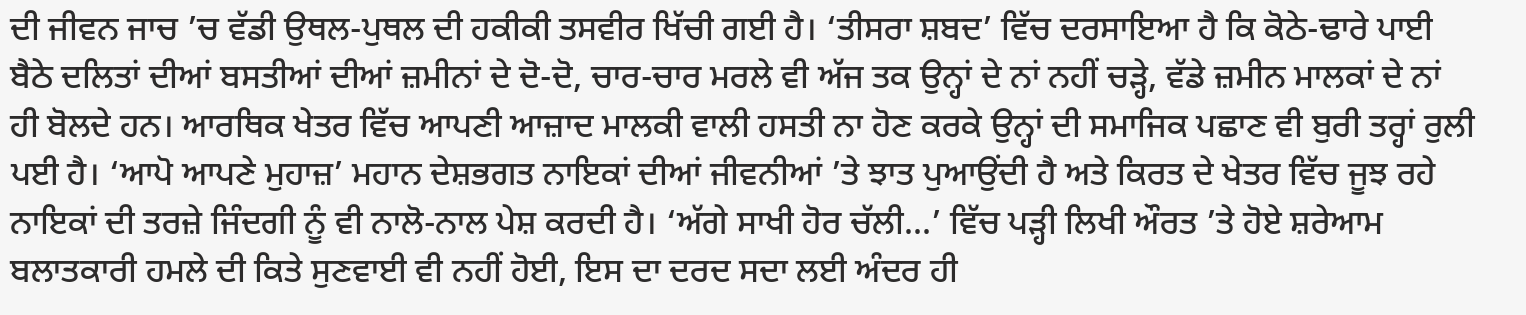ਦੀ ਜੀਵਨ ਜਾਚ ’ਚ ਵੱਡੀ ਉਥਲ-ਪੁਥਲ ਦੀ ਹਕੀਕੀ ਤਸਵੀਰ ਖਿੱਚੀ ਗਈ ਹੈ। ‘ਤੀਸਰਾ ਸ਼ਬਦ’ ਵਿੱਚ ਦਰਸਾਇਆ ਹੈ ਕਿ ਕੋਠੇ-ਢਾਰੇ ਪਾਈ ਬੈਠੇ ਦਲਿਤਾਂ ਦੀਆਂ ਬਸਤੀਆਂ ਦੀਆਂ ਜ਼ਮੀਨਾਂ ਦੇ ਦੋ-ਦੋ, ਚਾਰ-ਚਾਰ ਮਰਲੇ ਵੀ ਅੱਜ ਤਕ ਉਨ੍ਹਾਂ ਦੇ ਨਾਂ ਨਹੀਂ ਚੜ੍ਹੇ, ਵੱਡੇ ਜ਼ਮੀਨ ਮਾਲਕਾਂ ਦੇ ਨਾਂ ਹੀ ਬੋਲਦੇ ਹਨ। ਆਰਥਿਕ ਖੇਤਰ ਵਿੱਚ ਆਪਣੀ ਆਜ਼ਾਦ ਮਾਲਕੀ ਵਾਲੀ ਹਸਤੀ ਨਾ ਹੋਣ ਕਰਕੇ ਉਨ੍ਹਾਂ ਦੀ ਸਮਾਜਿਕ ਪਛਾਣ ਵੀ ਬੁਰੀ ਤਰ੍ਹਾਂ ਰੁਲੀ ਪਈ ਹੈ। ‘ਆਪੋ ਆਪਣੇ ਮੁਹਾਜ਼’ ਮਹਾਨ ਦੇਸ਼ਭਗਤ ਨਾਇਕਾਂ ਦੀਆਂ ਜੀਵਨੀਆਂ ’ਤੇ ਝਾਤ ਪੁਆਉਂਦੀ ਹੈ ਅਤੇ ਕਿਰਤ ਦੇ ਖੇਤਰ ਵਿੱਚ ਜੂਝ ਰਹੇ ਨਾਇਕਾਂ ਦੀ ਤਰਜ਼ੇ ਜਿੰਦਗੀ ਨੂੰ ਵੀ ਨਾਲੋ-ਨਾਲ ਪੇਸ਼ ਕਰਦੀ ਹੈ। ‘ਅੱਗੇ ਸਾਖੀ ਹੋਰ ਚੱਲੀ…’ ਵਿੱਚ ਪੜ੍ਹੀ ਲਿਖੀ ਔਰਤ ’ਤੇ ਹੋਏ ਸ਼ਰੇਆਮ ਬਲਾਤਕਾਰੀ ਹਮਲੇ ਦੀ ਕਿਤੇ ਸੁਣਵਾਈ ਵੀ ਨਹੀਂ ਹੋਈ, ਇਸ ਦਾ ਦਰਦ ਸਦਾ ਲਈ ਅੰਦਰ ਹੀ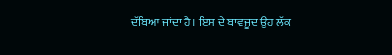ਦੱਬਿਆ ਜਾਂਦਾ ਹੈ। ਇਸ ਦੇ ਬਾਵਜੂਦ ਉਹ ਲੱਕ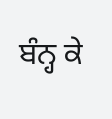ਬੰਨ੍ਹ ਕੇ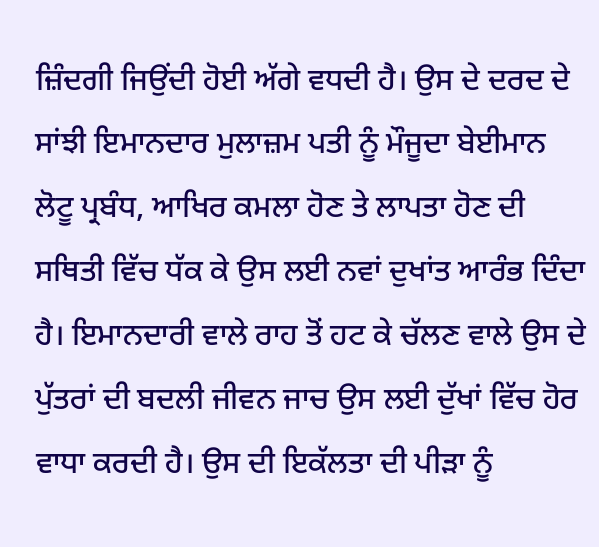ਜ਼ਿੰਦਗੀ ਜਿਉਂਦੀ ਹੋਈ ਅੱਗੇ ਵਧਦੀ ਹੈ। ਉਸ ਦੇ ਦਰਦ ਦੇ ਸਾਂਝੀ ਇਮਾਨਦਾਰ ਮੁਲਾਜ਼ਮ ਪਤੀ ਨੂੰ ਮੌਜੂਦਾ ਬੇਈਮਾਨ ਲੋਟੂ ਪ੍ਰਬੰਧ, ਆਖਿਰ ਕਮਲਾ ਹੋਣ ਤੇ ਲਾਪਤਾ ਹੋਣ ਦੀ ਸਥਿਤੀ ਵਿੱਚ ਧੱਕ ਕੇ ਉਸ ਲਈ ਨਵਾਂ ਦੁਖਾਂਤ ਆਰੰਭ ਦਿੰਦਾ ਹੈ। ਇਮਾਨਦਾਰੀ ਵਾਲੇ ਰਾਹ ਤੋਂ ਹਟ ਕੇ ਚੱਲਣ ਵਾਲੇ ਉਸ ਦੇ ਪੁੱਤਰਾਂ ਦੀ ਬਦਲੀ ਜੀਵਨ ਜਾਚ ਉਸ ਲਈ ਦੁੱਖਾਂ ਵਿੱਚ ਹੋਰ ਵਾਧਾ ਕਰਦੀ ਹੈ। ਉਸ ਦੀ ਇਕੱਲਤਾ ਦੀ ਪੀੜਾ ਨੂੰ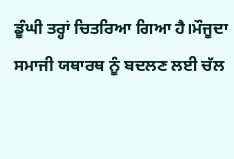ਡੂੰਘੀ ਤਰ੍ਹਾਂ ਚਿਤਰਿਆ ਗਿਆ ਹੈ।ਮੌਜੂਦਾ ਸਮਾਜੀ ਯਥਾਰਥ ਨੂੰ ਬਦਲਣ ਲਈ ਚੱਲ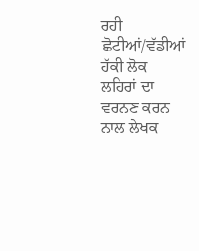ਰਹੀ ਛੋਟੀਆਂ/ਵੱਡੀਆਂ ਹੱਕੀ ਲੋਕ ਲਹਿਰਾਂ ਦਾ ਵਰਨਣ ਕਰਨ ਨਾਲ ਲੇਖਕ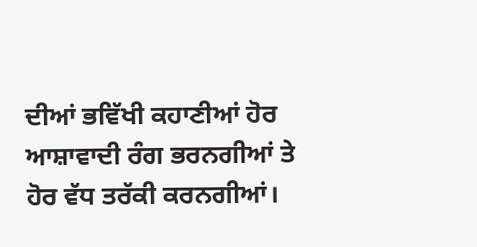ਦੀਆਂ ਭਵਿੱਖੀ ਕਹਾਣੀਆਂ ਹੋਰ ਆਸ਼ਾਵਾਦੀ ਰੰਗ ਭਰਨਗੀਆਂ ਤੇ ਹੋਰ ਵੱਧ ਤਰੱਕੀ ਕਰਨਗੀਆਂ।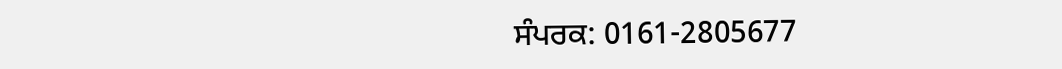ਸੰਪਰਕ: 0161-2805677